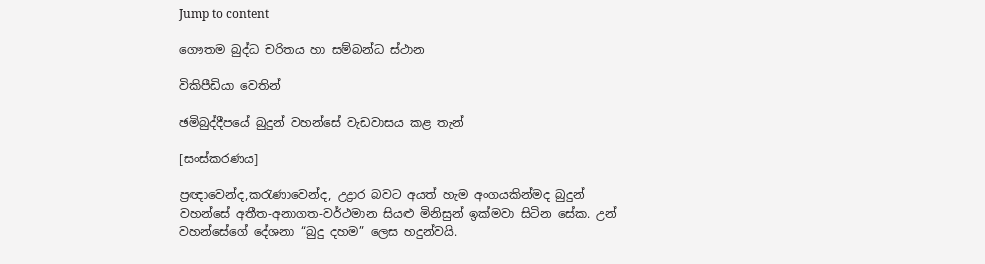Jump to content

ගෞතම බුද්ධ චරිතය හා සම්බන්ධ ස්ථාන

විකිපීඩියා වෙතින්

ඡමිබුද්දීපයේ බුදුන් වහන්සේ වැඩවාසය කළ තැන්

[සංස්කරණය]

ප්‍රඥාවෙන්ද,කරැණාවෙන්ද, උද්‍රාර බවට අයත් හැම අංගයකින්මද බුදුන් වහන්සේ අතීත-අනාගත-වර්ථමාන සියළු මිනිසුන් ඉක්මවා සිටින සේක. උන් වහන්සේගේ දේශනා “බුදු දහම” ලෙස හදුන්වයි.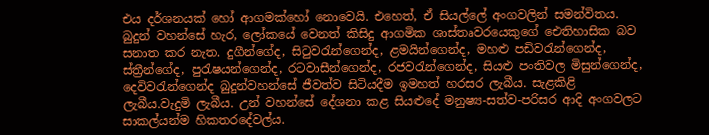එය දර්ශනයක් හෝ ආගමක්හෝ නොවෙයි. එහෙත්, ඒ සියල්ලේ අංගවලින් සමන්විතය. බුදුන් වහන්සේ හැර, ලෝකයේ වෙනත් කිසිදු ආගමික ශාස්තෘවරයෙකුගේ ඓතිහාසික බව සනාත කර නැත. දුගීන්ගේද, සිටුවරැන්ගෙන්ද, ළමයින්ගෙන්ද, මහළු පඩිවරැන්ගෙන්ද, ස්ත්‍රීන්ගේද, පුරැෂයන්ගෙන්ද, රටවාසීන්ගෙන්ද, රජවරැන්ගෙන්ද, සියළු පංතිවල මිසුන්ගෙන්ද, දෙවිවරැන්ගෙන්ද බුදුන්වහන්සේ ජීවත්ව සිටියදීම ඉමහත් හරසර ලැබීය. සැළකිළි ලැබීය.වැදුමි ලැබීය. උන් වහන්සේ දේශනා කළ සියළුදේ මනුෂ්‍ය-සත්ව-පරිසර ආදි අංගවලට සාකල්යන්ම හිකතරදේවල්ය.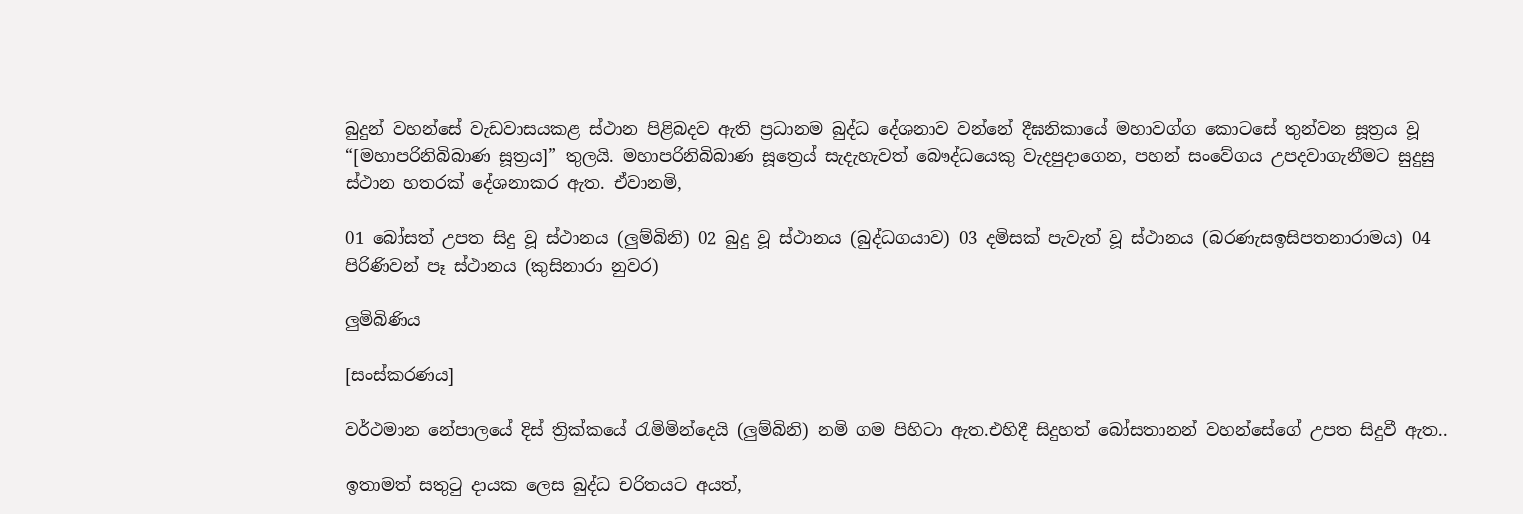බුදුන් වහන්සේ වැඩවාසයකළ ස්ථාන පිළිබදව ඇති ප්‍රධානම බුද්ධ දේශනාව වන්නේ දීඝනිකායේ මහාවග්ග කෙ‍ාටසේ තුන්වන සූත්‍රය වූ “[මහාපරිනිබිබාණ සූත්‍රය]” තුලයි. මහාපරිනිබිබාණ සූත්‍ර‍ෙය් සැදැහැවත් බෙ‍ෟද්ධයෙකු වැදපුදාගෙන, පහන් සංවේගය උපදවාගැනීමට සුදුසු ස්ථාන හතරක් දේශනාකර ඇත. ඒවානමි,

01 බෝසත් උපත සිදු වූ ස්ථානය (ලුම්බිනි) 02 බුදු වූ ස්ථානය (බුද්ධගයාව) 03 දමිසක් පැවැත් වූ ස්ථානය (බරණැසඉසිපතනාරාමය) 04 පිරිණිවන් පෑ ස්ථානය (කුසිනාරා නුවර)

ලුමිබිණිය

[සංස්කරණය]

වර්ථමාන නේපාලයේ දිස් ත්‍රික්කයේ රැමිමින්දෙයි (ලුම්බිනි) නමි ගම පිහිටා ඇත.එහිදී සිදුහත් බෝසතානන් වහන්සේගේ උපත සිදුවී ඇත..

ඉතාමත් සතුටු දායක ලෙස බුද්ධ චරිතයට අයත්,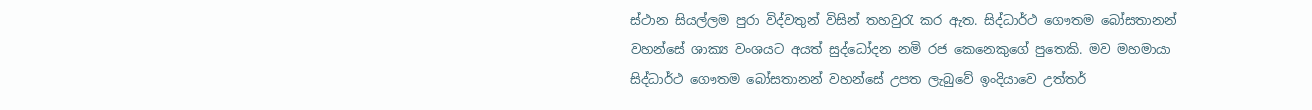ස්ථාන සියල්ලම පුරා විද්වතුන් විසින් තහවුරැ කර ඇත. සිද්ධාර්ථ ගෞතම බෝසතානන් වහන්සේ ශාක්‍ය වංශයට අයත් සුද්ධෝදන නමි රජ කෙනෙකුගේ පුතෙකි. මව මහමායා සිද්ධාර්ථ ගෞතම බෝසතානන් වහන්සේ උපත ලැබුවේ ඉංදියාවෙ උත්තර්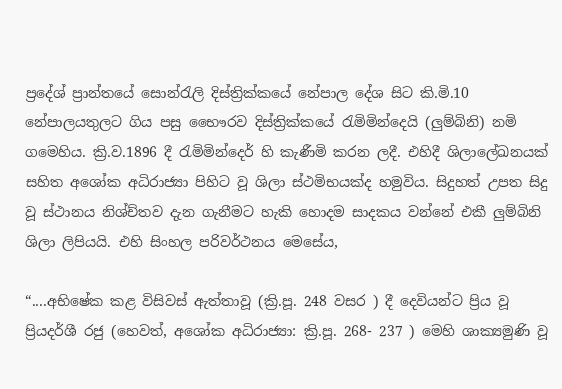ප්‍රදේශ් ප්‍රාන්තයේ සොන්රැලි දිස්ත්‍රික්කයේ නේපාල දේශ සිට කි.මි.10 නේපාලයතුලට ගිය පසු භෛෟරව දිස්ත්‍රික්කයේ රැමිමින්දෙයි (ලුම්බිනි) නමි ගමෙහිය. ක්‍රි.ව.1896 දී රැමිමින්දෙර් හි කැණීමි කරන ලදී. එහිදී ශිලාලේඛනයක් සහිත අශෝක අධිරාජ්‍යා පිහිට වූ ශිලා ස්ථමිභයක්ද හමුවිය. සිදුහත් උපත සිදු වූ ස්ථානය නිශ්ච්තව දැන ගැනීමට හැකි හොදම සාදකය වන්නේ එකී ලුම්බිනි ශිලා ලිපියයි. එහි සිංහල පරිවර්ථනය මෙසේය,

“....අභිෂේක කළ විසිවස් ඇත්තාවූ (ක්‍රි.පූ. 248 වසර ) දී දෙවියන්ට ප්‍රිය වූ ප්‍රියදර්ශී රජු (හෙවත්, අශෝක අධිරාජ්‍යා: ක්‍රි.පූ. 268- 237 ) මෙහි ශාක්‍යමුණි වූ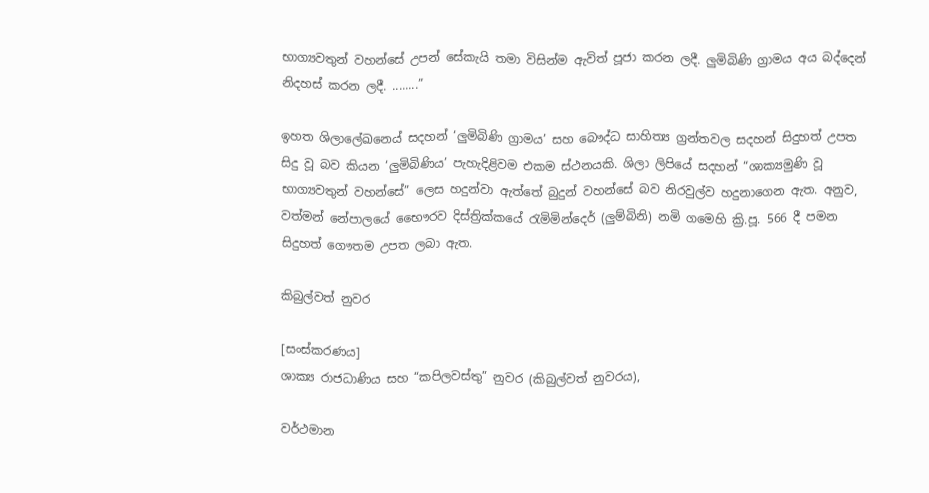භාග්‍යවතුන් වහන්සේ උපන් සේකැයි තමා විසින්ම ඇවිත් පූජා කරන ලදී. ලුමිබිණි ග්‍රාමය අය බද්දෙන් නිදහස් කරන ලදී. ........”

ඉහත ශිලාලේඛන‍ෙය් සදහන් ‘ලුමිබිණි ග්‍රාමය’ සහ බෞද්ධ සාහිත්‍ය ග්‍රන්තවල සදහන් සිදුහත් උපත සිදු වූ බව කියන ‘ලුමිබිණිය’ පැහැදිළිවම එකම ස්ථනයකි. ශිලා ලිපියේ සදහන් “ශාක්‍යමුණි වූ භාග්‍යවතුන් වහන්සේ” ලෙස හදුන්වා ඇත්තේ බුදුන් වහන්සේ බව නිරවුල්ව හදුනාගෙන ඇත. අනුව, වත්මන් නේපාලයේ භෛෟරව දිස්ත්‍රික්කයේ රැමිමින්දෙර් (ලුම්බිනි) නමි ගමෙහි ක්‍රි.පූ. 566 දී පමන සිදුහත් ගෞතම උපත ලබා ඇත.

කිබුල්වත් නුවර

[සංස්කරණය]
ශාක්‍ය රාජධාණිය සහ “කපිලවස්තු” නුවර (කිබුල්වත් නුවරය),

වර්ථමාන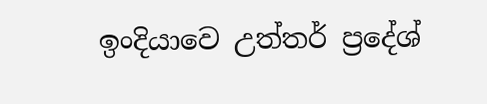ඉංදියාවෙ උත්තර් ප්‍රදේශ්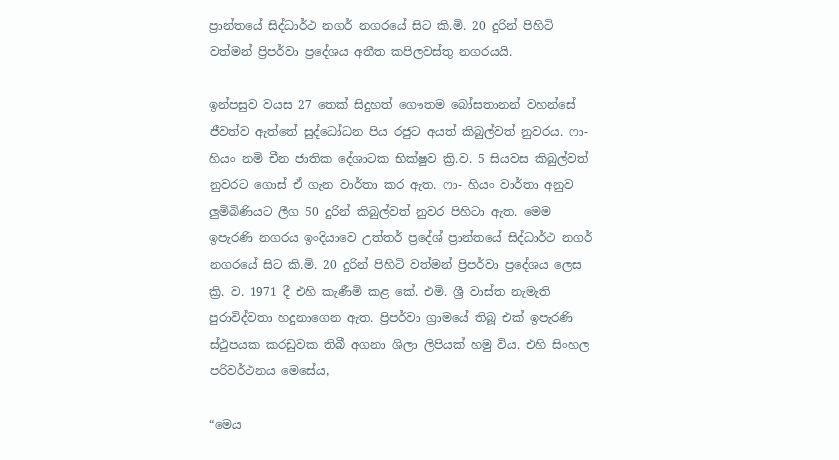ප්‍රාන්තයේ සිද්ධාර්ථ නගර් නගරයේ සිට කි.මි. 20 දුරින් පිහිටි වත්මන් ප්‍රිපර්වා ප්‍රදේශය අතීත කපිලවස්තු නගරයයි.

ඉන්පසුව වයස 27 තෙක් සිදුහත් ගෞතම බෝසතානන් වහන්සේ ජීවත්ව ඇත්තේ සුද්ධෝධන පිය රජුට අයත් කිබුල්වත් නුවරය. ෆා- හියං නමි චීන ජාතික දේශාටක භික්ෂුව ක්‍රි.ව. 5 සියවස කිබුල්වත් නුවරට ගොස් ඒ ගැන වාර්තා කර ඇත. ෆා- හියං වාර්තා අනුව ලුමිබිණියට ලීග 50 දුරින් කිබුල්වත් නුවර පිහිටා ඇත. මෙම ඉපැරණි නගරය ඉංදියාවෙ උත්තර් ප්‍රදේශ් ප්‍රාන්තයේ සිද්ධාර්ථ නගර් නගරයේ සිට කි.මි. 20 දුරින් පිහිටි වත්මන් ප්‍රිපර්වා ප්‍රදේශය ලෙස ක්‍රි. ව. 1971 දී එහි කැණීමි කළ කේ. එමි. ශ්‍රී වාස්ත නැමැති පුරාවිද්වතා හදුනාගෙන ඇත. ප්‍රිපර්වා ග්‍රාමයේ තිබූ එක් ඉපැරණි ස්ථුපයක කරඩුවක තිබී අගනා ශිලා ලිපියක් හමු විය. එහි සිංහල පරිවර්ථනය මෙසේය,

“මෙය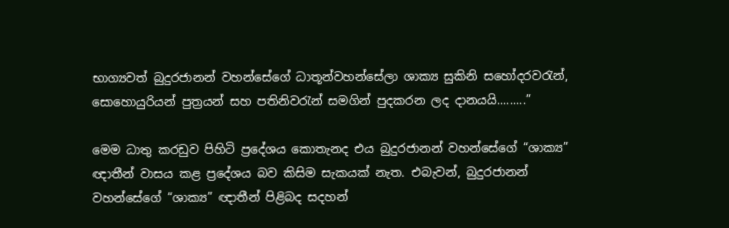භාග්‍යවත් බුදුරජානන් වහන්සේගේ ධාතූන්වහන්සේලා ශාක්‍ය සුකිනි සහෝදරවරැන්, සොහොයුරියන් පුත්‍රයන් සහ පතිනිවරැන් සමගින් පුදකරන ලද දානයයි.........”

මෙම ධාතු කරඩුව පිහිටි ප්‍රදේශය කොතැනද එය බුදුරජානන් වහන්සේගේ “ශාක්‍ය” ඥාතීන් වාසය කළ ප්‍රදේශය බව කිසිම සැකයක් නැත. එබැවන්, බුදුරජානන් වහන්සේගේ “ශාක්‍ය” ඥාතීන් පිළිබද සදහන්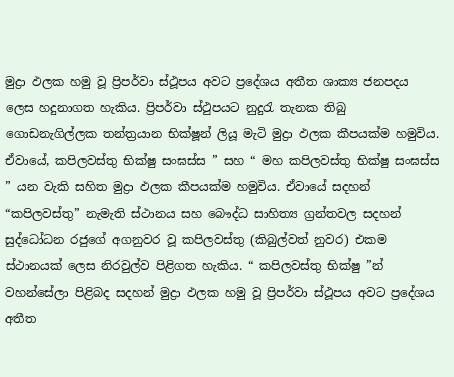මුද්‍රා ඵලක හමු වූ ප්‍රිපර්වා ස්ථූපය අවට ප්‍රදේශය අතීත ශාක්‍ය ජනපදය ලෙස හදුනාගත හැකිය. ප්‍රිපර්වා ස්ථුපයට නුදුරැ තැනක තිබු ගොඩනැගිල්ලක තන්ත්‍රයාන භික්ෂූන් ලියූ මැටි මුද්‍රා ඵලක කීපයක්ම හමුවිය. ඒවායේ, කපිලවස්තු භික්ෂු සංඝස්ස ” සහ “ මහ කපිලවස්තු භික්ෂු සංඝස්ස ” යන වැකි සහිත මුද්‍රා ඵලක කීපයක්ම හමුවිය. ඒවායේ සදහන් “කපිලවස්තු” නැමැති ස්ථානය සහ බෞද්ධ සාහිත්‍ය ග්‍රන්තවල සදහන් සුද්ධෝධන රජුගේ අගනුවර වූ කපිලවස්තු (කිබුල්වත් නුවර) එකම ස්ථානයක් ලෙස නිරවුල්ව පිළිගත හැකිය. “ කපිලවස්තු භික්ෂු ”න් වහන්සේලා පිළිබද සදහන් මුද්‍රා ඵලක හමු වූ ප්‍රිපර්වා ස්ථූපය අවට ප්‍රදේශය අතීත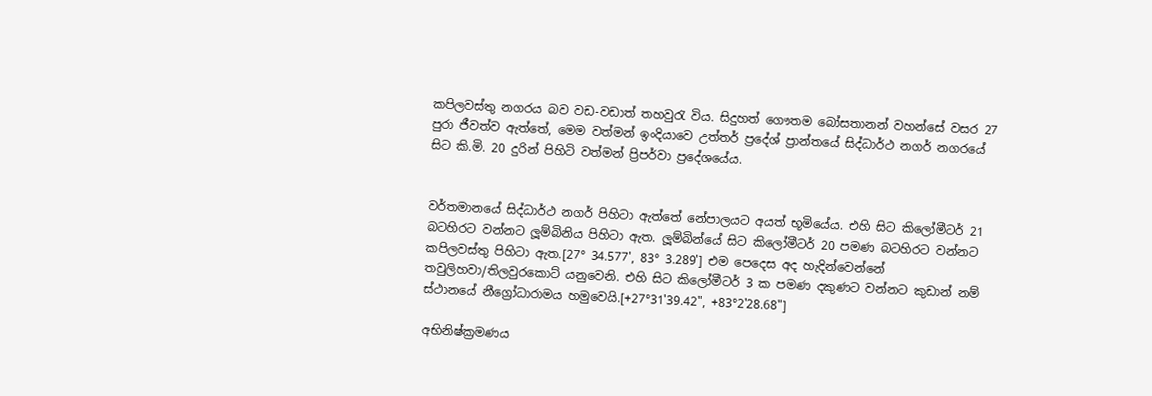කපිලවස්තු නගරය බව වඩ-වඩාත් තහවුරැ විය. සිදුහත් ගෞතම බෝසතානන් වහන්සේ වසර 27 පුරා ජීවත්ව ඇත්තේ, මෙම වත්මන් ඉංදියාවෙ උත්තර් ප්‍රදේශ් ප්‍රාන්තයේ සිද්ධාර්ථ නගර් නගරයේ සිට කි.මි. 20 දුරින් පිහිටි වත්මන් ප්‍රිපර්වා ප්‍රදේශයේය.


වර්තමානයේ සිද්ධාර්ථ නගර් පිහිටා ඇත්තේ නේපාලයට අයත් භූමියේය. එහි සිට කිලෝමීටර් 21 බටහිරට වන්නට ලූම්බිනිය පිහිටා ඇත. ලූම්බින්යේ සිට කිලෝමීටර් 20 පමණ බටහිරට වන්නට කපිලවස්තු පිහිටා ඇත.[27° 34.577', 83° 3.289'] එම පෙදෙස අද හැදින්වෙන්නේ තවුලිහවා/තිලවුරකොට් යනුවෙනි. එහි සිට කිලෝමීටර් 3 ක පමණ දකුණට වන්නට කුඩාන් නම් ස්ථානයේ නීග්‍රෝධාරාමය හමුවෙයි.[+27°31'39.42", +83°2'28.68"]

අභිනිෂ්ක්‍රමණය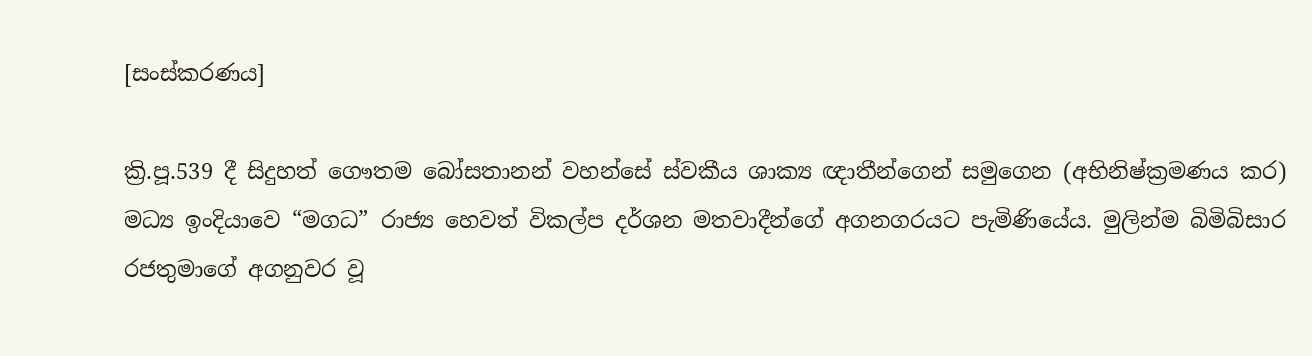[සංස්කරණය]

ක්‍රි.පූ.539 දී සිදුහත් ගෞතම බෝසතානන් වහන්සේ ස්වකීය ශාක්‍ය ඥාතීන්ගෙන් සමුගෙන (අභිනිෂ්ක්‍රමණය කර) මධ්‍ය ඉංදියාවෙ “මගධ” රාජ්‍ය හෙවත් විකල්ප දර්ශන මතවාදීන්ගේ අගනගරයට පැමිණියේය. මුලින්ම බිමිබිසාර රජතුමාගේ අගනුවර වූ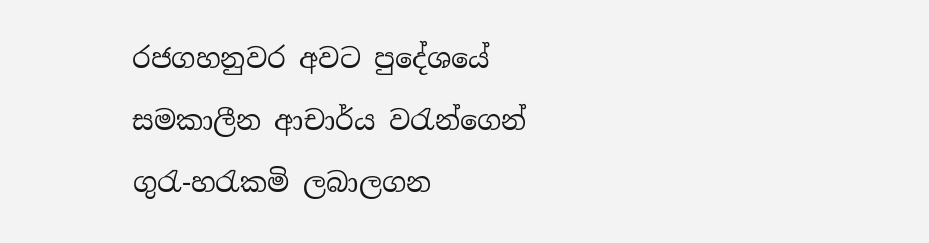රජගහනුවර අවට පුදේශයේ සමකාලීන ආචාර්ය වරැන්ගෙන් ගුරැ-හරැකමි ලබාලගන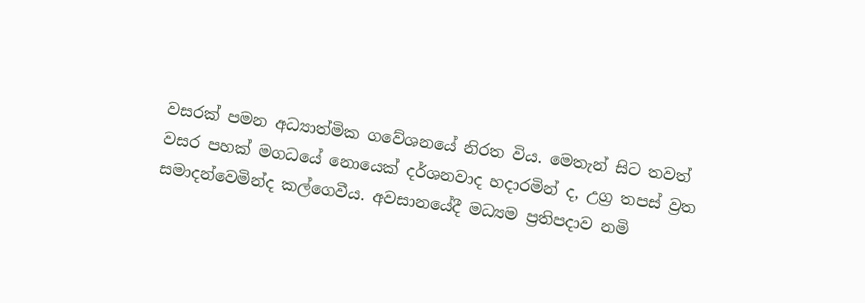වසරක් පමන අධ්‍යාත්මික ගවේශනයේ නිරත විය. මෙතැන් සිට තවත් වසර පහක් මගධයේ නොයෙක් දර්ශනවාද හදාරමින් ද, උග්‍ර තපස් ව්‍රත සමාදන්වෙමින්ද කල්ගෙවීය. අවසානයේදී මධ්‍යම ප්‍රතිපදාව නමි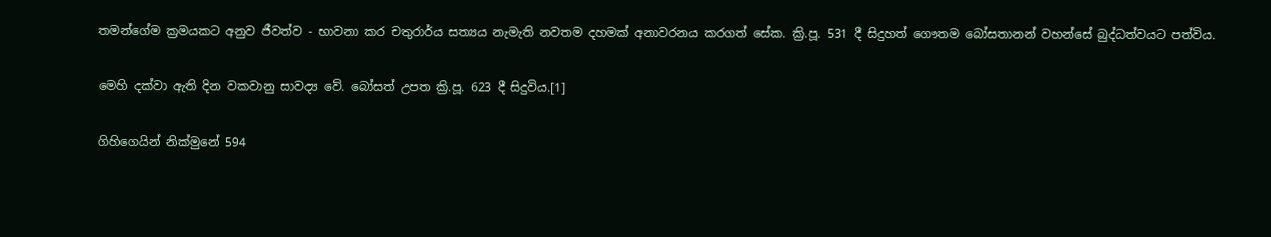තමන්ගේම ක්‍රමයකට අනුව ජීවත්ව - භාවනා කර චතුරාර්ය සත්‍යය නැමැති නවතම දහමක් අනාවරනය කරගත් සේක. ක්‍රි.පූ. 531 දී සිදුහත් ගෞතම බෝසතානන් වහන්සේ බුද්ධත්වයට පත්විය.

මෙහි දක්වා ඇති දින වකවානු සාවද්‍ය වේ. බෝසත් උපත ක්‍රි.පූ. 623 දී සිදුවිය.[1]

ගිහිගෙයින් නික්මුනේ 594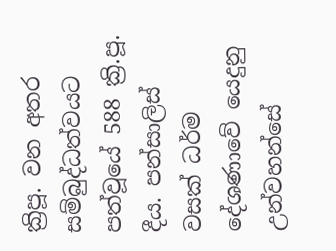ක්‍රිපූ. වන අතර සම්බුද්ධත්වයට පත්වූයේ 588 ක්‍රි.පූ. දීය. පන්සාලිස් වසක් ධර්ම දේශණාවේ යෙදුනු උන්වහන්සේ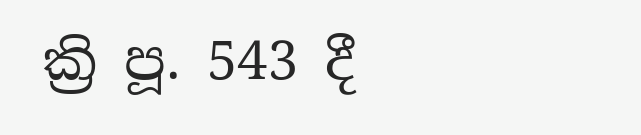ක්‍රි පූ. 543 දී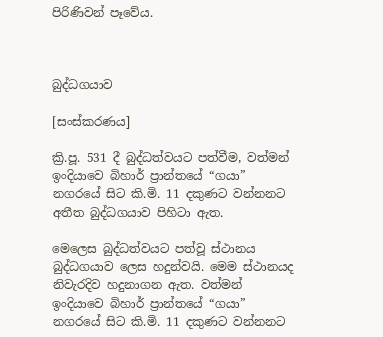පිරිණිවන් පෑවේය.



බුද්ධගයාව

[සංස්කරණය]

ක්‍රි.පූ. 531 දී බුද්ධත්වයට පත්වීම, වත්මන් ඉංදියාවෙ බිහාර් ප්‍රාන්තයේ “ගයා” නගරයේ සිට කි.මි. 11 දකුණට වන්නනට අතීත බුද්ධගයාව පිහිටා ඇත.

මෙලෙස බුද්ධත්වයට පත්වූ ස්ථානය බුද්ධගයාව ලෙස හදුන්වයි. මෙම ස්ථානයද නිවැරදිව හදුනාගන ඇත. වත්මන් ඉංදියාවෙ බිහාර් ප්‍රාන්තයේ “ගයා” නගරයේ සිට කි.මි. 11 දකුණට වන්නනට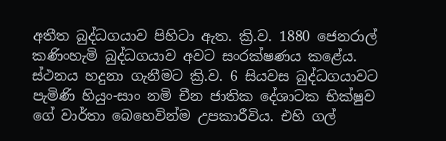අතීත බුද්ධගයාව පිහිටා ඇත. ක්‍රි.ව. 1880 ජෙනරාල් කණිංහැමි බුද්ධගයාව අවට සංරක්ෂණය කළේය. ස්ථනය හදුනා ගැනීමට ක්‍රි.ව. 6 සියවස බුද්ධගයාවට පැමිණි හියුං-සාං නමි චීන ජාතික දේශාටක භික්ෂුව ගේ වාර්තා බෙහෙවින්ම උපකාරීවිය. එහි ගල්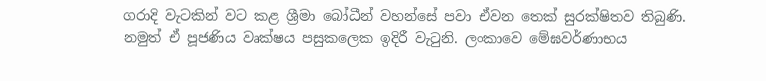ගරාදි වැටකින් වට කළ ශ්‍රීමා බෝධීන් වහන්සේ පවා ඒවන තෙක් සුරක්ෂිතව තිබුණි. නමුත් ඒ පූජණිය වෘක්ෂය පසුකලෙක ඉදිරී වැටුනි. ලංකාවෙ මේඝවර්ණාභය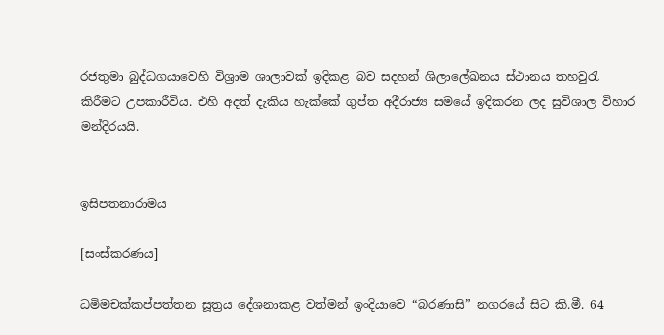රජතුමා බුද්ධගයාවෙහි විශ්‍රාම ශාලාවක් ඉදිකළ බව සදහන් ශිලාලේඛනය ස්ථානය තහවුරැ කිරීමට උපකාරීවිය. එහි අදත් දැකිය හැක්කේ ගුප්ත අදීරාජ්‍ය සමයේ ඉදිකරන ලද සුවිශාල විහාර මන්දිරයයි.


ඉසිපතනාරාමය

[සංස්කරණය]

ධමිමචක්කප්පත්තන සූත්‍රය දේශනාකළ වත්මන් ඉංදියාවෙ “බරණාසි” නගරයේ සිට කි.මී. 64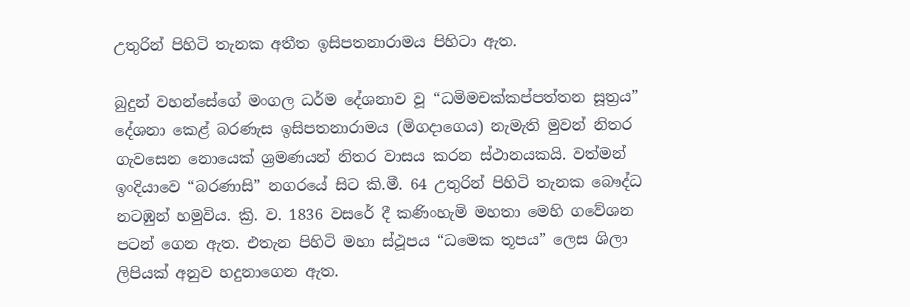උතුරින් පිහිටි තැනක අතීත ඉසිපතනාරාමය පිහිටා ඇත.

බුදුන් වහන්සේගේ මංගල ධර්ම දේශනාව වූ “ධමිමචක්කප්පත්තන සූත්‍රය” දේශනා ක‍ෙළ් බරණැස ඉසිපතනාරාමය (මිගදාගෙය) නැමැති මුවන් නිතර ගැවසෙන නොයෙක් ශ්‍රමණයන් නිතර වාසය කරන ස්ථානයකයි. වත්මන් ඉංදියාවෙ “බරණාසි” නගරයේ සිට කි.මී. 64 උතුරින් පිහිටි තැනක බෞද්ධ නටඹුන් හමුවිය. ක්‍රි. ව. 1836 වසරේ දී කණිංහැමි මහතා මෙහි ගවේශන පටන් ගෙන ඇත. එතැන පිහිටි මහා ස්ථූපය “ධමෙක තූපය” ලෙස ශිලා ලිපියක් අනුව හදුනාගෙන ඇත.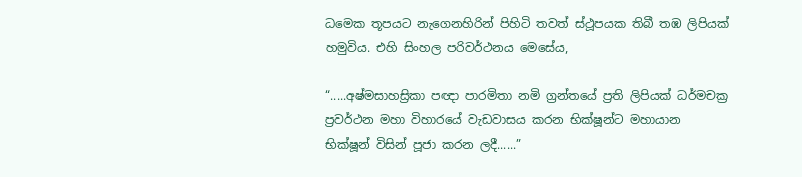ධමෙක තූපයට නැගෙනහිරින් පිහිටි තවත් ස්ථූපයක තිබී තඹ ලිපියක් හමුවිය. එහි සිංහල පරිවර්ථනය මෙසේය,

“.....අෂ්මසාහස්‍රිකා පඥා පාරමිතා නමි ග්‍රන්තයේ ප්‍රති ලිපියක් ධර්මචක්‍ර ප්‍රවර්ථන මහා විහාරයේ වැඩවාසය කරන භික්ෂූන්ට මහායාන භික්ෂූන් විසින් පූජා කරන ලදී......”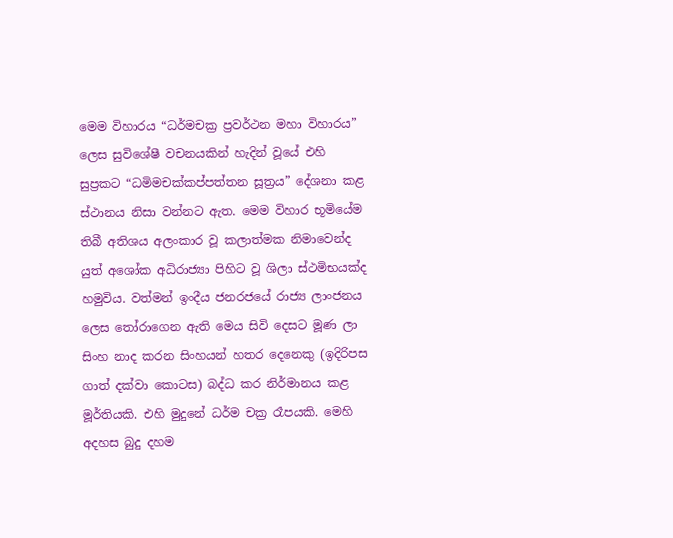මෙම විහාරය “ධර්මචක්‍ර ප්‍රවර්ථන මහා විහාරය” ලෙස සුවිශේෂී වචනයකින් හැදින් වූයේ එහි සුප්‍රකට “ධමිමචක්කප්පත්තන සූත්‍රය” දේශනා කළ ස්ථානය නිසා වන්නට ඇත. මෙම විහාර භූමියේම තිබී අතිශය අලංකාර වූ කලාත්මක නිමාවෙන්ද යුත් අශෝක අධිරාජ්‍යා පිහිට වූ ශිලා ස්ථමිභයක්ද හමුවිය. වත්මන් ඉංදීය ජනරජයේ රාජ්‍ය ලාංජනය ලෙස තෝරාගෙන ඇති මෙය සිවි දෙසට මූණ ලා සිංහ නාද කරන සිංහයන් හතර දෙනෙකු (ඉදිරිපස ගාත් දක්වා කොටස) බද්ධ කර නිර්මානය කළ මූර්තියකි. එහි මුදුනේ ධර්ම චක්‍ර රෑපයකි. මෙහි අදහස බුදු දහම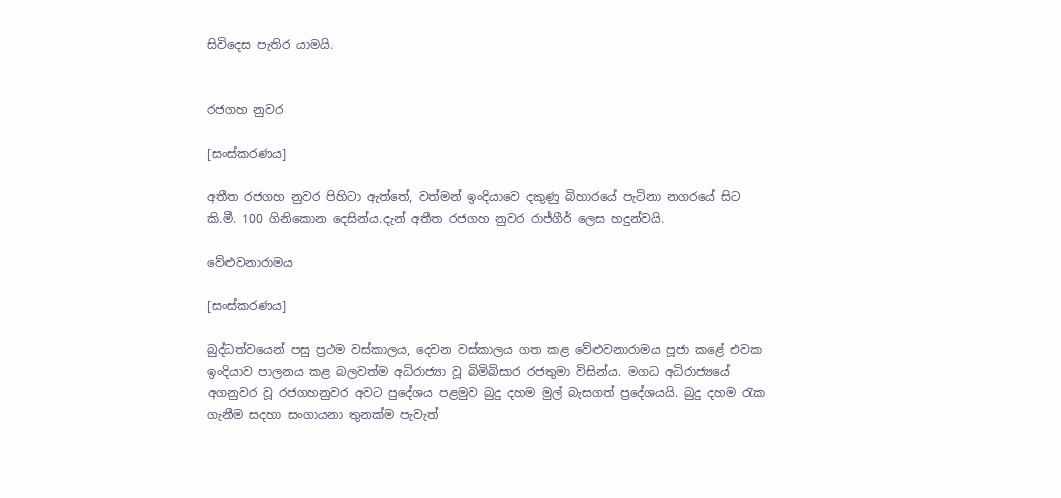සිවිදෙස පැතිර යාමයි.


රජගහ නුවර

[සංස්කරණය]

අතීත රජගහ නුවර පිහිටා ඇත්තේ, වත්මන් ඉංදියාවෙ දකුණු බිහාරයේ පැටිනා නගරයේ සිට කි.මී. 100 ගිනිකොන දෙසින්ය.දැන් අතීත රජගහ නුවර රාජ්ගීර් ලෙස හදුන්වයි.

වේළුවනාරාමය

[සංස්කරණය]

බුද්ධත්වයෙන් පසු ප්‍රථම වස්කාලය, දෙවන වස්කාලය ගත කළ වේළුවනාරාමය පූජා කළේ එවක ඉංදියාව පාලනය කළ බලවත්ම අධිරාජ්‍යා වූ බිමිබිසාර රජතුමා විසින්ය. මගධ අධිරාජ්‍යයේ අගනුවර වූ රජගහනුවර අවට පුදේශය පළමුව බුදු දහම මුල් බැසගත් ප්‍රදේශයයි. බුදු දහම රැක ගැනීම සදහා සංගායනා තුනක්ම පැවැත්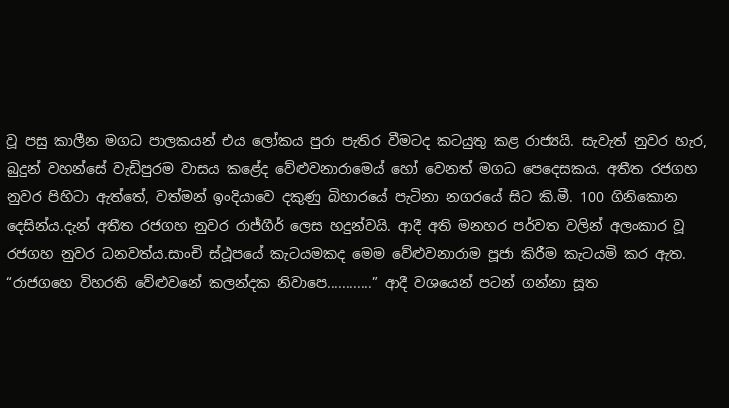වූ පසු කාලීන මගධ පාලකයන් එය ලෝකය පුරා පැතිර වීමටද කටයුතු කළ රාජ්‍යයි. සැවැත් නුවර හැර, බුදුන් වහන්සේ වැඩිපුරම වාසය කළේද ‍වේළුවනාරාම‍ෙය් හෝ වෙනත් මගධ පෙදෙසකය. අතීත රජගහ නුවර පිහිටා ඇත්තේ, වත්මන් ඉංදියාවෙ දකුණු බිහාරයේ පැටිනා නගරයේ සිට කි.මී. 100 ගිනිකොන දෙසින්ය.දැන් අතීත රජගහ නුවර රාජ්ගීර් ලෙස හදුන්වයි. ආදී අති මනහර පර්වත වලින් අලංකාර වූ රජගහ නුවර ධනවත්ය.සාංචි ස්ථූපයේ කැටයමකද මෙම ‍වේළුවනාරාම පූජා කිරීම කැටයමි කර ඇත. “රාජගහෙ විහරති ‍වේළුවනේ කලන්දක නිවාපෙ............” ආදී වශයෙන් පටන් ගන්නා සූත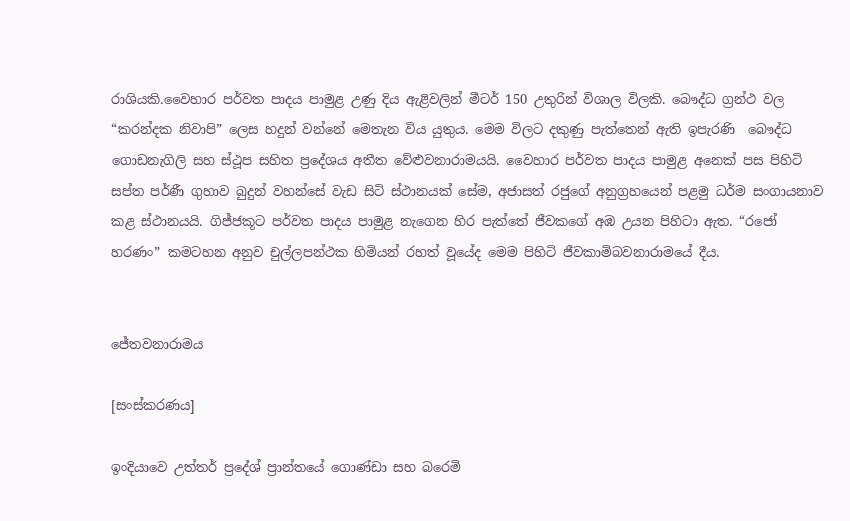රාශියකි.වෛහාර පර්වත පාදය පාමුළ උණු දිය ඇළිවලින් මීටර් 150 උතුරින් විශාල විලකි. බෞද්ධ ග්‍රන්ථ වල “කරන්දක නිවාපි” ලෙස හදුන් වන්නේ මෙතැන විය යුතුය. මෙම විලට දකුණු පැත්තෙන් ඇති ඉපැරණි ‍‍ බෞද්ධ ගොඩනැගිලි සහ ස්ථූප සහිත ප්‍රදේශය අතීත ‍වේළුවනාරාමයයි. වෛහාර පර්වත පාදය පාමුළ අනෙක් පස පිහිටි සප්ත පර්ණී ගුහාව බුදුන් වහන්සේ වැඩ සිටි ස්ථානයක් සේම, අජාසත් රජුගේ අනුග්‍රහයෙන් පළමු ධර්ම සංගායනාව කළ ස්ථානයයි. ගිජ්ජකූට පර්වත පාදය පාමුළ නැගෙන හිර පැත්තේ ජීවකගේ අඹ උයන පිහිටා ඇත. “රජෝ හරණං” කමටහන අනුව චුල්ලපන්ථක හිමියන් රහත් වූයේද මෙම පිහිටි ජීවකාමිබවනාරාමයේ දීය.


ජේතවනාරාමය

[සංස්කරණය]

ඉංදියාවෙ උත්තර් ප්‍රදේශ් ප්‍රාන්තයේ ගොණ්ඩා සහ බරෙමි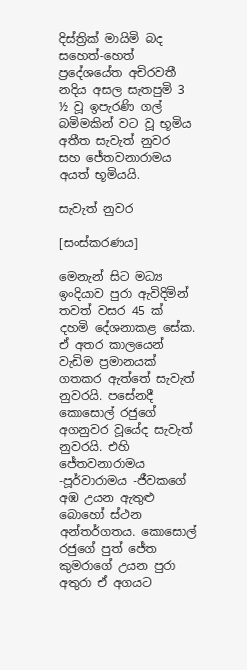දිස්ත්‍රික් මායිමි බද සහෙත්-හෙත් ප්‍රදේශයේත අචිරවතී නදිය අසල සැතපුමි 3 ½ වූ ඉපැරණි ගල් බමිමකින් වට වූ භූමිය අතීත සැවැත් නුවර සහ ජේතවනාරාමය අයත් භූමියයි.

සැවැත් නුවර

[සංස්කරණය]

මෙනැන් සිට මධ්‍ය ඉංදියාව පුරා ඇවිදිමින් තවත් වසර 45 ක් දහමි දේශනාකළ සේක. ඒ අතර කාලයෙන් වැඩිම ප්‍රමානයක් ගතකර ඇත්තේ සැවැත් නුවරයි. පසේනදී කොසොල් රජුගේ අගනුවර වූයේද සැවැත් නුවරයි. එහි ජේතවනාරාමය -පූර්වාරාමය -ජීවකගේ අඹ උයන ඇතුළු බොහෝ ස්ථන අන්තර්ගතය. කොසොල් රජුගේ පුත් ජේත කුමරාගේ උයන පුරා අතුරා ඒ අගයට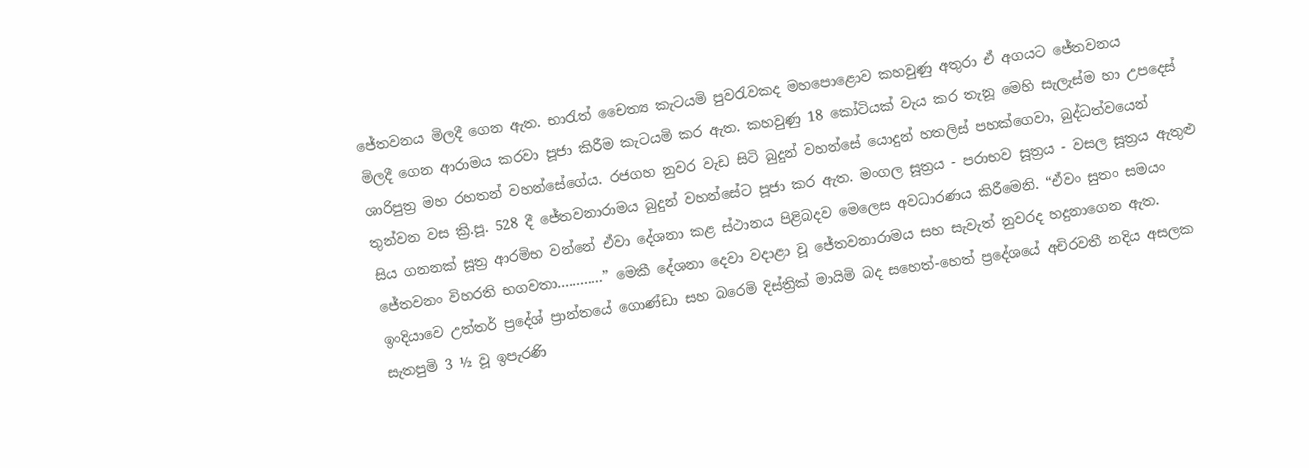ජේතවනය මිලදී ‍ගෙන ඇත. භාරැත් චෛත්‍ය කැටයමි පුවරැවකද මහපොළොව කහවුණු අතුරා ඒ අගයට ජේතවනය මිලදී ‍ගෙන ආරාමය කරවා පූජා කිරීම කැටයමි කර ඇත. කහවුණු 18 කෝටියක් වැය කර තැනූ මෙහි සැලැස්ම හා උපදෙස් ශාරිපුත්‍ර මහ රහතන් වහන්සේගේය. රජගහ නුවර වැඩ සිටි බුදුන් වහන්සේ යොදුන් හතලිස් පහක්ගෙවා, බුද්ධත්වයෙන් තුන්වන වස ක්‍රි.පූ. 528 දී ජේතවනාරාමය බුදුන් වහන්සේට පූජා කර ඇත. මංගල සූත්‍රය - පරාභව සූත්‍රය - වසල සූත්‍රය ඇතුළු සිය ගනනක් සූත්‍ර ආරමිභ වන්නේ ඒවා දේශනා කළ ස්ථානය පිළිබදව මෙලෙස අවධාරණය කිරීමෙනි. “ඒවං සුතං සමයං ජේතවනං විහරති භගවතා............” මෙකී දේශනා දෙවා වදාළා වූ ජේතවනාරාමය සහ සැවැත් නුවරද හදුනාගෙන ඇත. ඉංදියාවෙ උත්තර් ප්‍රදේශ් ප්‍රාන්තයේ ගොණ්ඩා සහ බරෙමි දිස්ත්‍රික් මායිමි බද සහෙත්-හෙත් ප්‍රදේශයේ අචිරවතී නදිය අසලක සැතපුමි 3 ½ වූ ඉපැරණි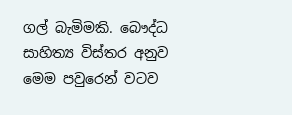ගල් බැමිමකි. බෞද්ධ සාහිත්‍ය විස්තර අනුව මෙම පවුරෙන් වටව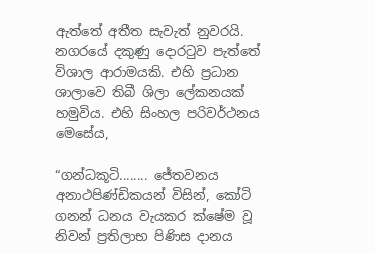ඇත්තේ අතීත සැවැත් නුවරයි. නගරයේ දකුණු දොරටුව පැත්තේ විශාල ආරාමයකි. එහි ප්‍රධාන ශාලාවෙ තිබී ශිලා ලේකනයක් හමුවිය. එහි සිංහල පරිවර්ථනය මෙසේය,

“ගන්ධකූටි........ ජේතවනය අනාථපිණ්ඩිකයන් විසින්, කෝටි ගනන් ධනය වැයකර ක්ෂේම වූ නිවන් ප්‍රතිලාභ පිණිස දානය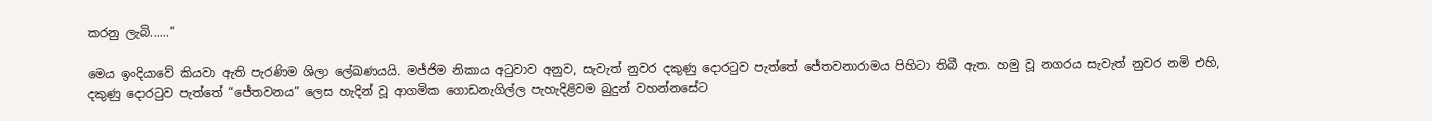කරනු ලැ‍බි......”

මෙය ඉංදියාවේ කියවා ඇති පැරණිම ශිලා ලේඛණයයි. මජ්ජිම නිකාය අටුවාව අනුව, සැවැත් නුවර දකුණු දොරටුව පැත්තේ ජේතවනාරාමය පිහිටා තිබී ඇත. හමු වූ නගරය සැවැත් නුවර නමි එහි, දකුණු දොරටුව පැත්තේ “ජේතවනය” ලෙස හැදින් වූ ආගමික ගොඩනැගිල්ල පැහැදිළිවම බුදුන් වහන්නසේට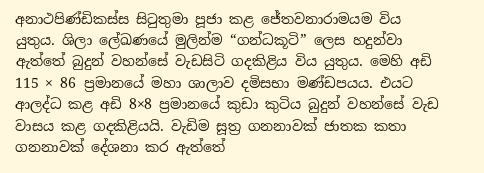අනාථපිණ්ඩිකස්ස සිටුතුමා පූජා කළ ජේතවනාරාමයම විය යුතුය. ශිලා ලේඛණයේ මුලින්ම “ගන්ධකූටි” ලෙස හදුන්වා ඇත්තේ බුදුන් වහන්සේ වැඩසිටි ගදකිළිය විය යුතුය. මෙහි අඩි 115 × 86 ප්‍රමානයේ මහා ශාලාව දමිසභා මණ්ඩපයය. එයට ආලද්ධ කළ අඩි 8×8 ප්‍රමානයේ කුඩා කුටිය බුදුන් වහන්සේ වැඩ වාසය කළ ගදකිළියයි. වැඩිම සූත්‍ර ගනනාවක් ජාතක කතා ගනනාවක් දේශනා කර ඇත්තේ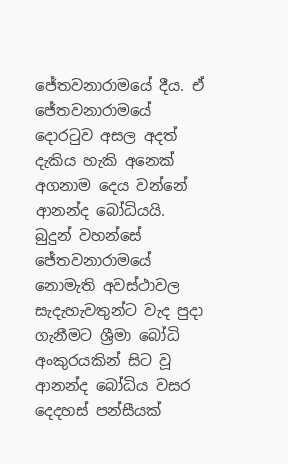ජේතවනාරාමයේ දීය. ඒ ජේතවනාරාමයේ දොරටුව අසල අදත් දැකිය හැකි අනෙක් අගනාම දෙය වන්නේ ආනන්ද බෝධියයි. බුදුන් වහන්සේ ජේතවනාරාමයේ නොමැති අවස්ථාවල සැදැහැවතුන්ට වැද පුදා ගැනීමට ශ්‍රීමා බෝධි අංකුරයකින් සිට වූ ආනන්ද බෝධිය වසර දෙදහස් පන්සීයක්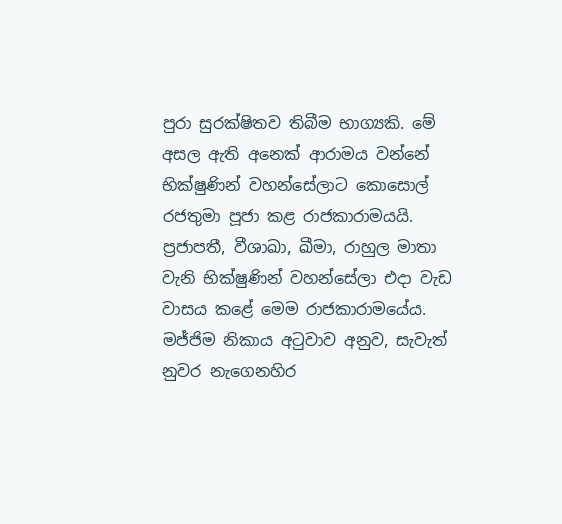පුරා සුරක්ෂිතව තිබීම භාග්‍යකි. මේ අසල ඇති අනෙක් ආරාමය වන්නේ භික්ෂුණින් වහන්සේලාට කොසොල් රජතුමා පූජා කළ රාජකාරාමයයි. ප්‍රජාපතී, වීශාඛා, ඛීමා, රාහුල මාතා වැනි භික්ෂුණින් වහන්සේලා එදා වැඩ වාසය කළේ මෙම රාජකාරාමයේය. මජ්ජිම නිකාය අටුවාව අනුව, සැවැත් නුවර නැගෙනහිර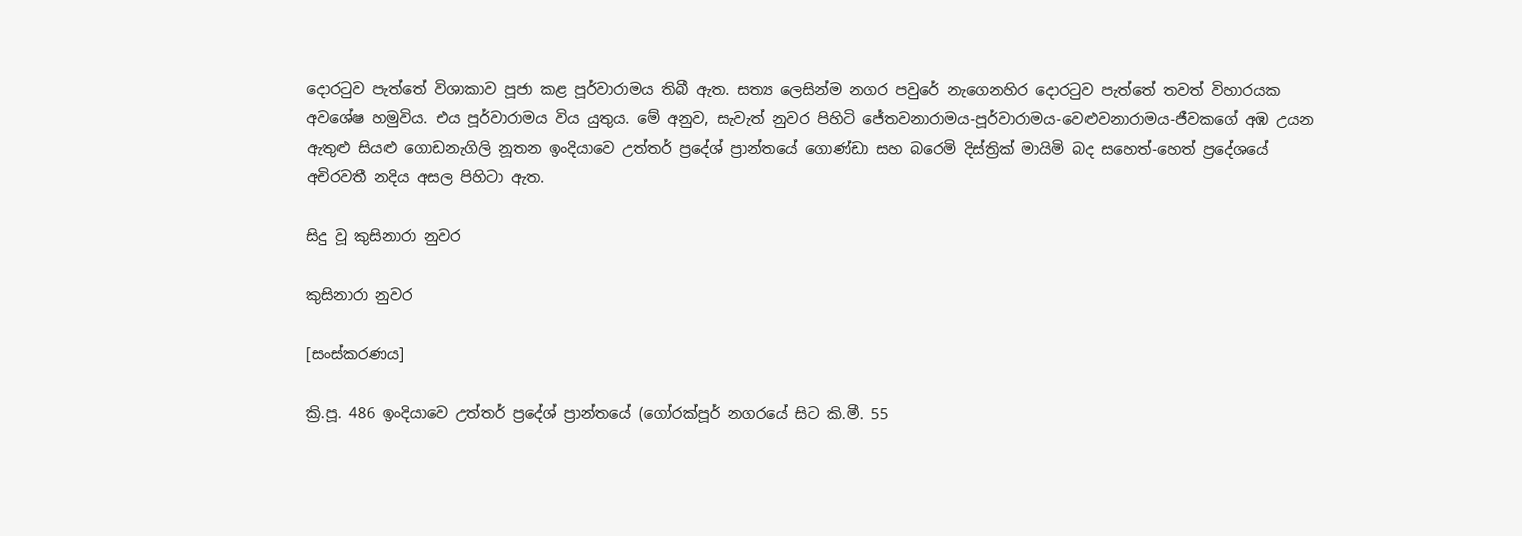දොරටුව පැත්තේ විශාකාව පූජා කළ පූර්වාරාමය තිබී ඇත. සත්‍ය ලෙසින්ම නගර පවුරේ නැගෙනහිර දොරටුව පැත්තේ තවත් විහාරයක අවශේෂ හමුවිය. එය පූර්වාරාමය විය යුතුය. මේ අනුව, සැවැත් නුවර පිහිටි ජේතවනාරාමය-පූර්වාරාමය-වෙළුවනාරාමය-ජීවකගේ අඹ උයන ඇතුළු සියළු ගොඩනැගිලි නූතන ඉංදියාවෙ උත්තර් ප්‍රදේශ් ප්‍රාන්තයේ ගොණ්ඩා සහ බරෙමි දිස්ත්‍රික් මායිමි බද සහෙත්-හෙත් ප්‍රදේශයේ අචිරවතී නදිය අසල පිහිටා ඇත.

සිදු වූ කුසිනාරා නුවර

කුසිනාරා නුවර

[සංස්කරණය]

ක්‍රි.පූ. 486 ඉංදියාවෙ උත්තර් ප්‍රදේශ් ප්‍රාන්තයේ (ගෝරක්පූර් නගරයේ සිට කි.මී. 55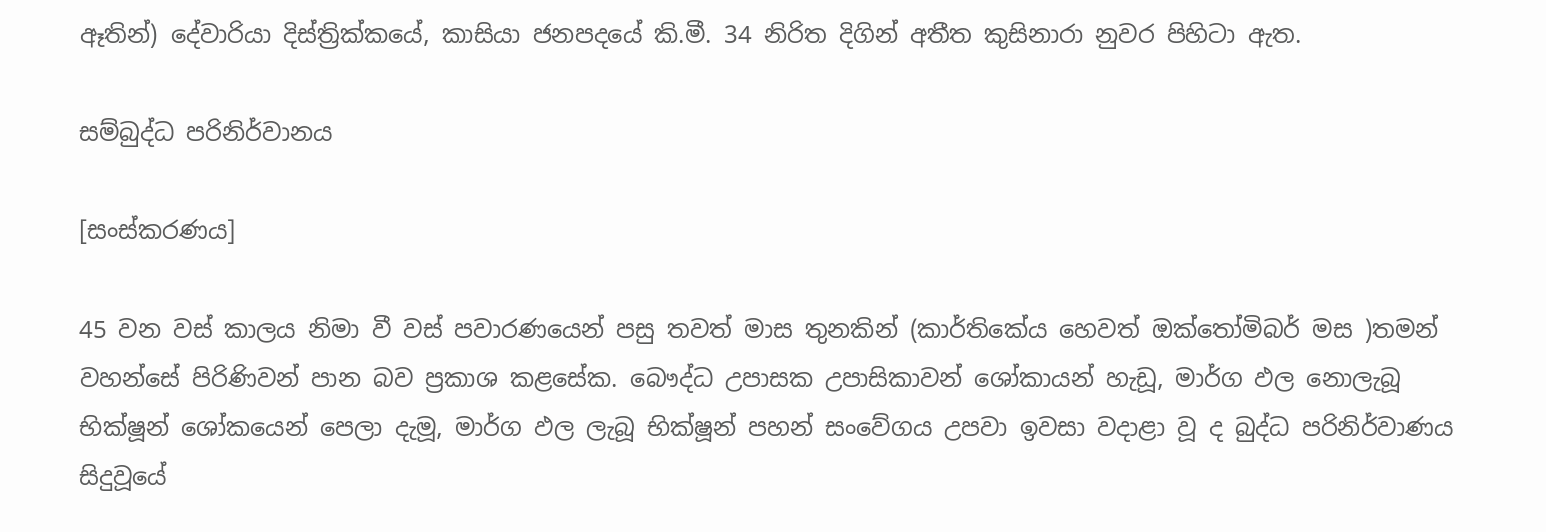ඈතින්) දේවාරියා දිස්ත්‍රික්කයේ, කාසියා ජනපදයේ කි.මී. 34 නිරිත දිගින් අතීත කුසිනාරා නුවර පිහිටා ඇත.

සම්බුද්ධ පරිනිර්වානය

[සංස්කරණය]

45 වන වස් කාලය නිමා වී වස් පවාරණයෙන් පසු තවත් මාස තුනකින් (කාර්තිකේය හෙවත් ඔක්තෝමිබර් මස )තමන් වහන්සේ පිරිණිවන් පාන බව ප්‍රකාශ කළසේක. බෞද්ධ උපාසක උපාසිකාවන් ශෝකායන් හැඩූ, මාර්ග ඵල නොලැබූ භික්ෂූන් ශෝකයෙන් පෙලා දැමූ, මාර්ග ඵල ලැබූ භික්ෂූන් පහන් සංවේගය උපවා ඉවසා වදාළා වූ ද බුද්ධ පරිනිර්වාණය සිදුවූයේ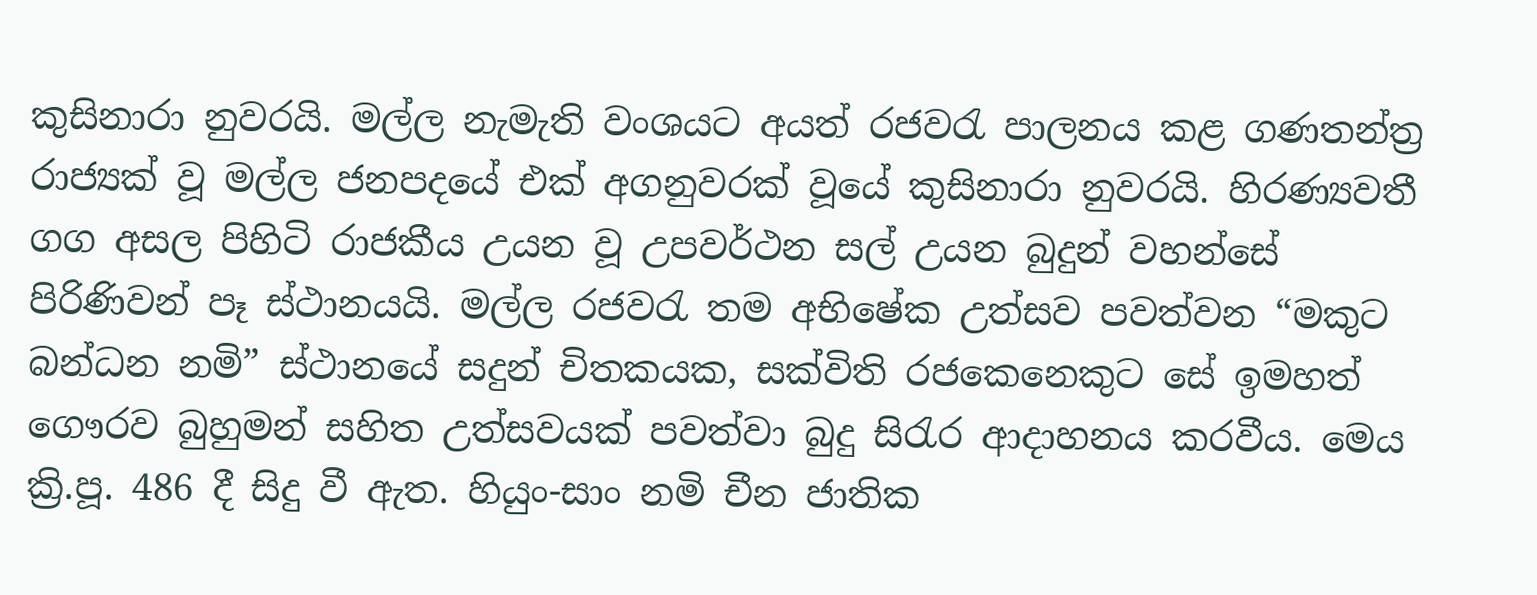කුසිනාරා නුවරයි. මල්ල නැමැති වංශයට අයත් රජවරැ පාලනය කළ ගණතන්ත්‍ර රාජ්‍යක් වූ මල්ල ජනපදයේ එක් අගනුවරක් වූයේ කුසිනාරා නුවරයි. හිරණ්‍යවතී ගග අසල පිහිටි රාජකීය උයන වූ උපවර්ථන සල් උයන බුදුන් වහන්සේ පිරිණිවන් පෑ ස්ථානයයි. මල්ල රජවරැ තම අභිෂේක උත්සව පවත්වන “මකුට බන්ධන නමි” ස්ථානයේ සදුන් චිතකයක, සක්විති රජකෙනෙකුට සේ ඉමහත් ගෞරව බුහුමන් සහිත උත්සවයක් පවත්වා බුදු සිරැර ආදාහනය කරවීය. මෙය ක්‍රි.පූ. 486 දී සිදු වී ඇත. හියුං-සාං නමි චීන ජාතික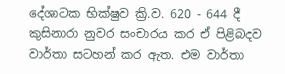දේශාටක භික්ෂුව ක්‍රි.ව. 620 - 644 දී කුසිනාරා නුවර සංචාරය කර ඒ පිළිබදව වාර්තා සටහන් කර ඇත. එම වාර්තා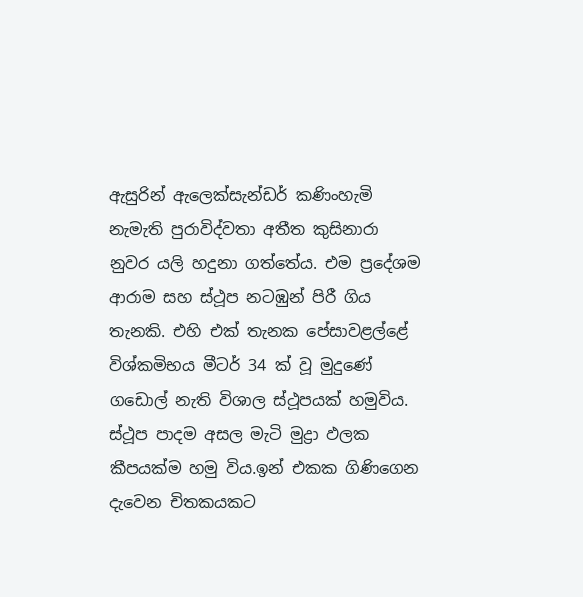ඇසුරින් ඇලෙක්සැන්ඩර් කණිංහැමි නැමැති පුරාවිද්වතා අතීත කුසිනාරා නුවර යලි හදුනා ගත්තේය. එම ප්‍රදේශම ආරාම සහ ස්ථූප නටඹුන් පිරී ගිය තැනකි. එහි එක් තැනක පේසාවළල්ළේ විශ්කමිභය මීටර් 34 ක් වූ මුදුණේ ගඩොල් නැති විශාල ස්ථූපයක් හමුවිය. ස්ථූප පාදම අසල මැටි මුද්‍රා ඵලක කීපයක්ම හමු විය.ඉන් එකක ගිණිගෙන දැවෙන චිතකයකට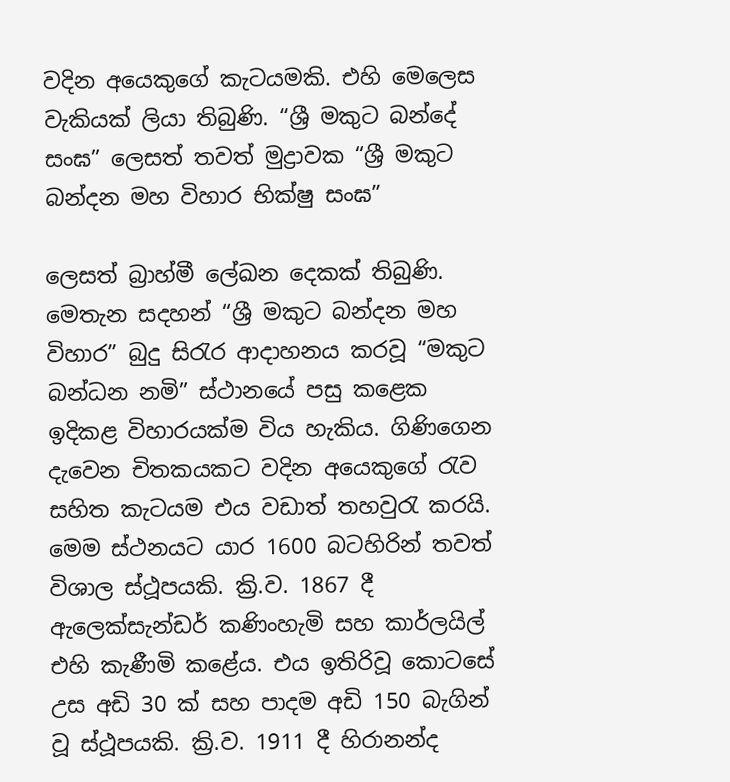වදින ‍අයෙකුගේ කැටයමකි. එහි මෙලෙස වැකියක් ලියා තිබුණි. “ශ්‍රී මකුට බන්දේ සංඝ” ලෙසත් තවත් මුද්‍රාවක “ශ්‍රී මකුට බන්දන මහ විහාර භික්ෂු සංඝ”

ලෙසත් බ්‍රාහ්මී ලේඛන දෙකක් තිබුණි. මෙතැන සදහන් “ශ්‍රී මකුට බන්දන මහ විහාර” බුදු සිරැර ආදාහනය කරවූ “මකුට බන්ධන නමි” ස්ථානයේ පසු කළෙක ඉදිකළ විහාරයක්ම විය හැකිය. ගිණිගෙන දැවෙන චිතකයකට වදින ‍අයෙකුගේ රැව සහිත කැටයම එය වඩාත් තහවුරැ කරයි. මෙම ස්ථනයට යාර 1600 බටහිරින් තවත් විශාල ස්ථූපයකි. ක්‍රි.ව. 1867 දී ඇලෙක්සැන්ඩර් කණිංහැමි සහ කාර්ලයිල් එහි කැණීමි කළේය. එය ඉතිරිවූ කොටසේ උස අඩි 30 ක් සහ පාදම අඩි 150 බැගින් වූ ස්ථූපයකි. ක්‍රි.ව. 1911 දී හිරානන්ද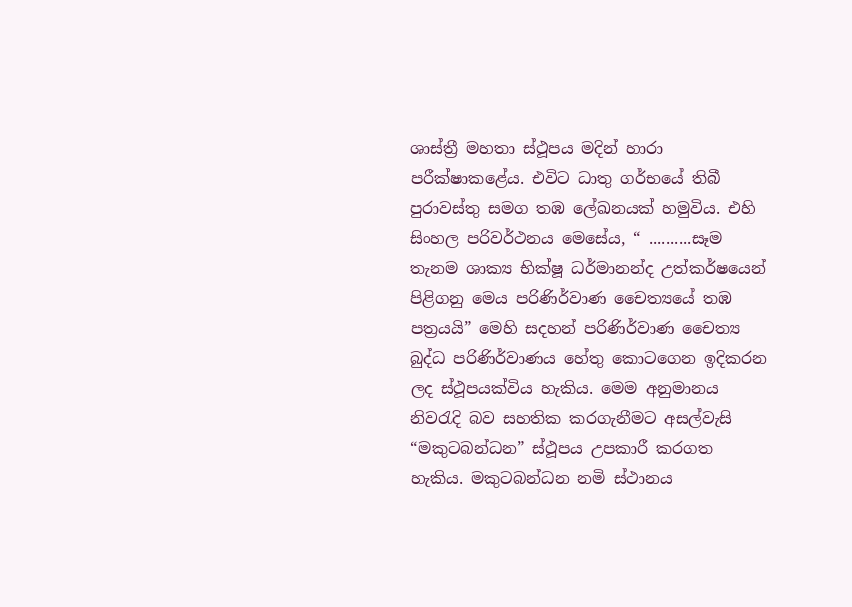ශාස්ත්‍රී මහතා ස්ථූපය මදින් හාරා පරීක්ෂාකළේය. එවිට ධාතු ගර්භයේ තිබී පුරාවස්තු සමග තඹ ලේඛනයක් හමුවිය. එහි සිංහල පරිවර්ථනය මෙසේය, “ ..........සෑම තැනම ශාක්‍ය භික්ෂූ ධර්මානන්ද උත්කර්ෂයෙන් පිළිගනු මෙය පරිණිර්වාණ චෛත්‍යයේ තඹ පත්‍රයයි” මෙහි සදහන් පරිණිර්වාණ චෛත්‍ය බුද්ධ පරිණිර්වාණය හේතු කොටගෙන ඉදිකරන ලද ස්ථූපයක්විය හැකිය. මෙම අනුමානය නිවරැදි බව සහතික කරගැනීමට අසල්වැසි “මකුටබන්ධන” ස්ථූපය උපකාරී කරගත හැකිය. මකුටබන්ධන නමි ස්ථානය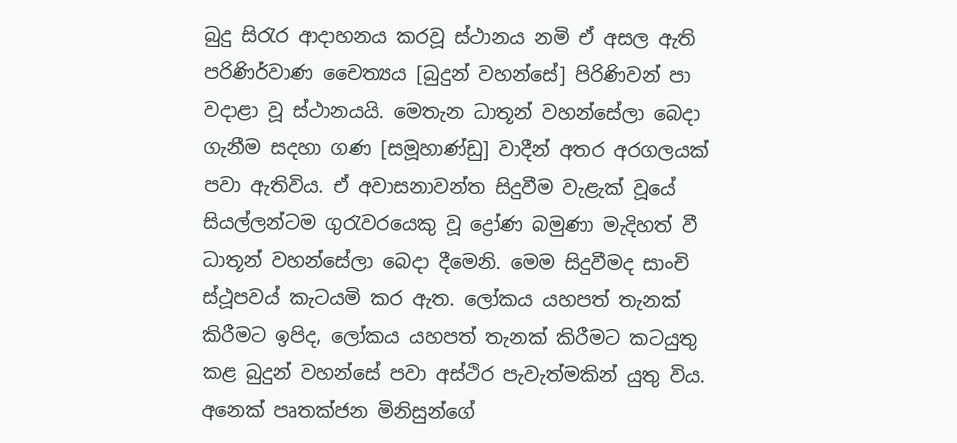බුදු සිරැර ආදාහනය කරවූ ස්ථානය නමි ඒ අසල ඇති පරිණිර්වාණ චෛත්‍යය [බුදුන් වහන්සේ] පිරිණිවන් පා වදාළා වූ ස්ථානයයි. මෙතැන ධාතූන් වහන්සේලා බෙදා ගැනීම සදහා ගණ [සමූහාණ්ඩු] වාදීන් අතර අරගලයක් පවා ඇතිවිය. ඒ අවාසනාවන්ත සිදුවීම වැළැක් වූයේ සියල්ලන්ටම ගුරැවරයෙකු වූ ද්‍රෝණ බමුණා මැදිහත් වී ධාතූන් වහන්සේලා බෙදා දීමෙනි. මෙම සිදුවීමද සාංචි ස්ථූපවය් කැටයමි කර ඇත. ලෝකය යහපත් තැනක් කිරීමට ඉපිද, ලෝකය යහපත් තැනක් කිරීමට කටයුතු කළ බුදුන් වහන්සේ පවා අස්ථිර පැවැත්මකින් යුතු විය. අනෙක් පෘතක්ජන මිනිසුන්ගේ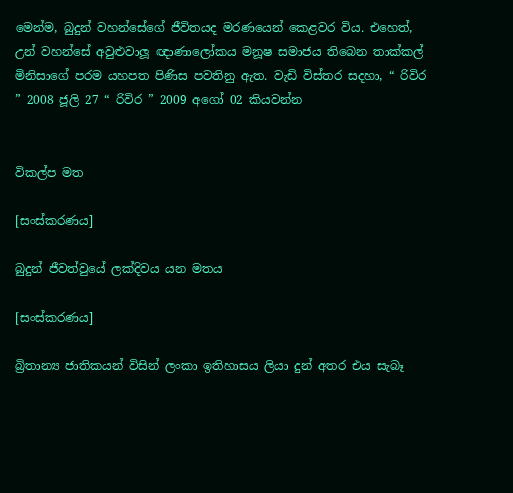මෙන්ම, බුදුන් වහන්සේගේ ජීවිතයද මරණයෙන් කෙළවර විය. එහෙත්, උන් වහන්සේ අවුළුවාලූ ඥාණාලෝකය මනූෂ සමාජය තිබෙන තාක්කල් මිනිසාගේ පරම යහපත පිණිස පවතිනු ඇත. වැඩි විස්තර සදහා, “ රිවිර ” 2008 ජූලි 27 “ රිවිර ” 2009 අගෝ 02 කියවන්න


විකල්ප මත

[සංස්කරණය]

බුදුන් ජීවත්වුයේ ලක්දිවය යන මතය

[සංස්කරණය]

බ්‍රිතාන්‍ය ජාතිකයන් විසින් ලංකා ඉතිහාසය ලියා දුන් අතර එය සැබෑ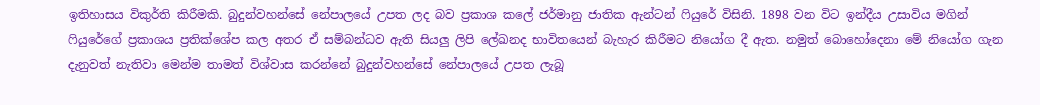ඉතිහාසය විකුර්ති කිරීමකි. බුදුන්වහන්සේ නේපාලයේ උපත ලද බව ප්‍රකාශ කලේ ජර්මානු ජාතික ඇන්ටන් ෆියුරේ විසිනි. 1898 වන විට ඉන්දීය උසාවිය මගින් ෆියුරේගේ ප්‍රකාශය ප්‍රතික්ශේප කල අතර ඒ සම්බන්ධව ඇති සියලු ලිපි ලේඛනද භාවිතයෙන් බැහැර කිරීමට නියෝග දී ඇත. නමුත් බොහෝදෙනා මේ නියෝග ගැන දැනුවත් නැතිවා මෙන්ම තාමත් විශ්වාස කරන්නේ බුදුන්වහන්සේ නේපාලයේ උපත ලැබූ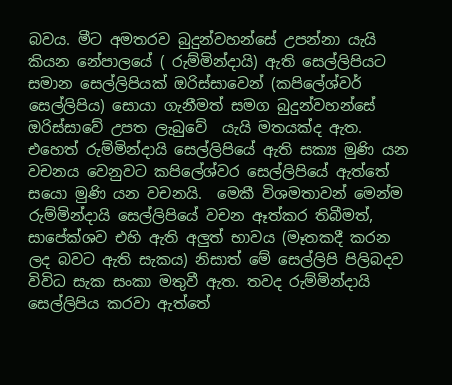බවය. මීට අමතරව බුදුන්වහන්සේ උපන්නා යැයි කියන නේපාලයේ ( රුම්මින්දායි) ඇති සෙල්ලිපියට සමාන සෙල්ලිපියක් ඔරිස්සාවෙන් (කපිලේශ්වර් සෙල්ලිපිය) සොයා ගැනීමත් සමග බුදුන්වහන්සේ ඔරිස්සාවේ උපත ලැබුවේ  යැයි මතයක්ද ඇත.  එහෙත් රුම්මින්දායි සෙල්ලිපියේ ඇති සක්‍ය මුණි යන වචනය වෙනුවට කපිලේශ්වර සෙල්ලිපියේ ඇත්තේ සයො මුණි යන වචනයි.  මෙකී විශමතාවන් මෙන්ම රුම්මින්දායි සෙල්ලිපියේ වචන ඈත්කර තිබීමත්, සාපේක්ශව එහි ඇති අලුත් භාවය (මෑතකදී කරන ලද බවට ඇති සැකය) නිසාත් මේ සෙල්ලිපි පිලිබදව විවිධ සැක සංකා මතුවී ඇත. තවද රුම්මින්දායි සෙල්ලිපිය කරවා ඇත්තේ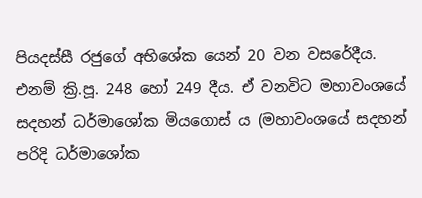පියදස්සී රජුගේ අභිශේක යෙන් 20 වන වසරේදීය. එනම් ක්‍රි.පූ. 248 හෝ 249 දීය. ඒ වනවිට මහාවංශයේ සදහන් ධර්මාශෝක මියගොස්‍ ය (මහාවංශයේ සදහන් පරිදි ධර්මාශෝක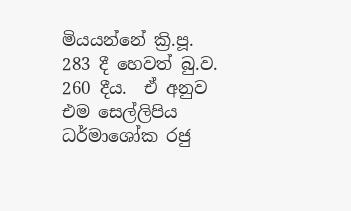මියයන්නේ ක්‍රි.පූ. 283 දී හෙවත් බු.ව. 260 දීය.  ඒ අනුව එම සෙල්ලිපිය ධර්මාශෝක රජු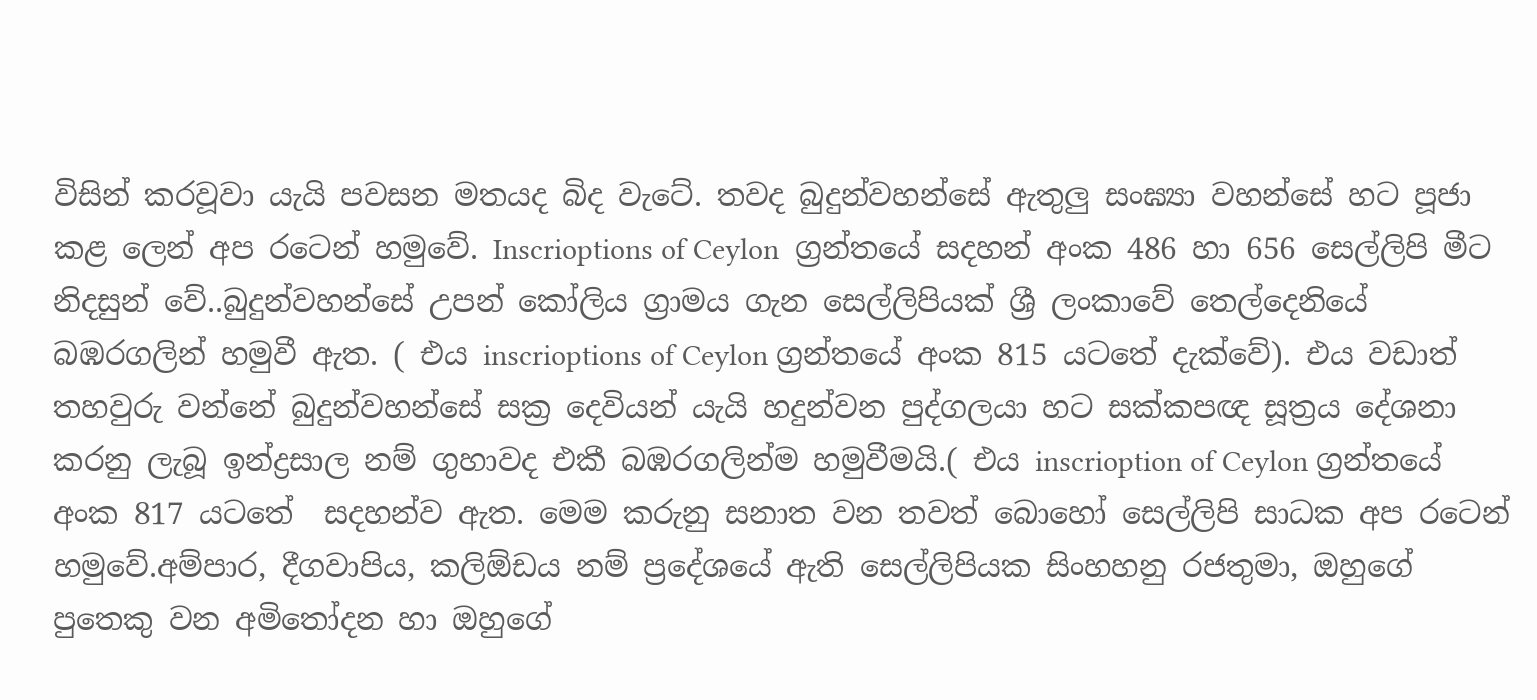විසින් කරවූවා යැයි පවසන මතයද බිද වැටේ. තවද බුදුන්වහන්සේ ඇතුලු සංඝ්‍යා වහන්සේ හට පූජා කළ ලෙන් අප රටෙන් හමුවේ. Inscrioptions of Ceylon  ග්‍රන්තයේ සදහන් අංක 486 හා 656 සෙල්ලිපි මීට නිදසුන් වේ..බුදුන්වහන්සේ උපන් කෝලිය ග්‍රාමය ගැන සෙල්ලිපියක් ශ්‍රී ලංකාවේ තෙල්දෙනියේ බඹරගලින් හමුවී ඇත. ( එය inscrioptions of Ceylon ග්‍රන්තයේ අංක 815 යටතේ දැක්වේ). එය වඩාත් තහවුරු වන්නේ බුදුන්වහන්සේ සක්‍ර දෙවියන් යැයි හදුන්වන පුද්ගලයා හට සක්කපඥ සූත්‍රය දේශනා කරනු ලැබූ ඉන්ද්‍රසාල නම් ගුහාවද එකී බඹරගලින්ම හමුවීමයි.( එය inscrioption of Ceylon ග්‍රන්තයේ අංක 817 යටතේ  සදහන්ව ඇත. මෙම කරුනු සනාත වන තවත් බොහෝ සෙල්ලිපි සාධක අප රටෙන් හමුවේ.අම්පාර, දීගවාපිය, කලිඕඩය නම් ප්‍රදේශයේ ඇති සෙල්ලිපියක සිංහහනු රජතුමා, ඔහුගේ පුතෙකු වන අමිතෝදන හා ඔහුගේ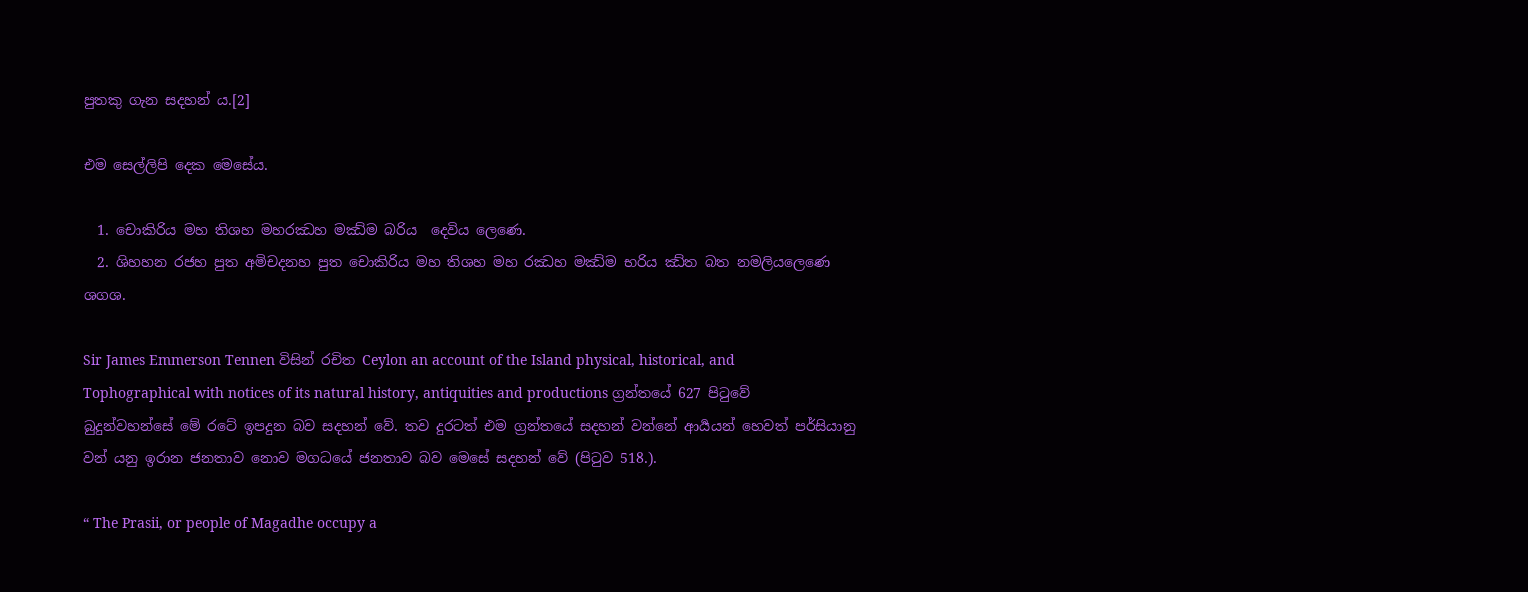පුතකු ගැන සදහන්‍ ය.[2]

එම සෙල්ලිපි දෙක මෙසේය.

  1. චොකිරිය මහ තිශහ මහරඣහ මඣ්ම බරිය  දෙවිය ලෙණෙ.
  2. ශිහහන රජහ පුත අමිචදනහ පුත චොකිරිය මහ තිශහ මහ රඣහ මඣ්ම භරිය ඣ්ත බත නමලියලෙණෙ ශගශ.

Sir James Emmerson Tennen විසින් රචිත Ceylon an account of the Island physical, historical, and Tophographical with notices of its natural history, antiquities and productions ග්‍රන්තයේ 627 පිටුවේ බුදුන්වහන්සේ මේ රටේ ඉපදුන බව සදහන් වේ. තව දුරටත් එම ග්‍රන්තයේ සදහන් වන්නේ ආර්‍යයන් හෙවත් පර්සියානු වන් යනු ඉරාන ජනතාව නොව මගධයේ ජනතාව බව මෙසේ සදහන් වේ (පිටුව 518.).

“ The Prasii, or people of Magadhe occupy a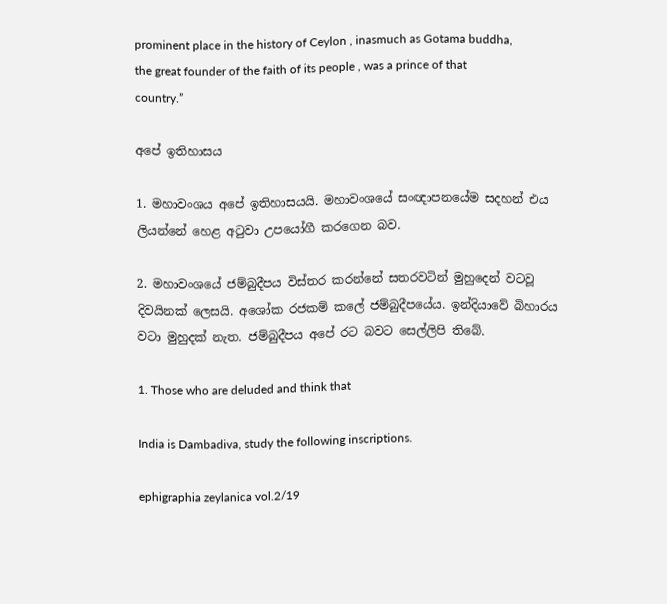prominent place in the history of Ceylon , inasmuch as Gotama buddha, the great founder of the faith of its people , was a prince of that country.”

අපේ ඉතිහාසය

1. මහාවංශය අපේ ඉතිහාසයයි. මහාවංශයේ සංඥාපනයේම සදහන් එය ලියන්නේ හෙළ අටුවා උපයෝගී කරගෙන බව.

2. මහාවංශයේ ජම්බුදීපය විස්තර කරන්නේ සතරවටින් මුහුදෙන් වටවූ දිවයිනක් ලෙසයි. අශෝක රජකම් කලේ ජම්බුදීපයේය. ඉන්දියාවේ බිහාරය වටා මුහුදක් නැත. ජම්බුදීපය අපේ රට බවට සෙල්ලිපි තිබේ.

1. Those who are deluded and think that

India is Dambadiva, study the following inscriptions.

ephigraphia zeylanica vol.2/19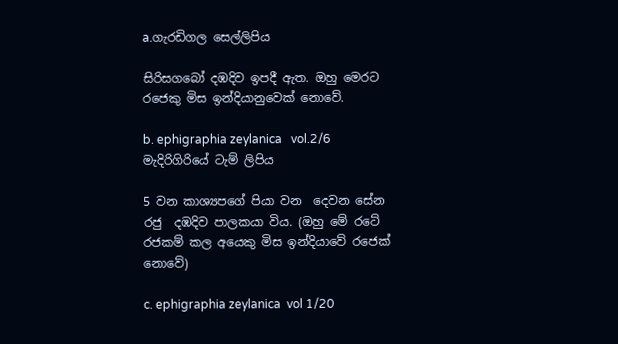a.ගැරඩිගල සෙල්ලිපිය

සිරිසගබෝ දඹදිව ඉපදී ඇත. ඔහු මෙරට රජෙකු මිස ඉන්දියානුවෙක් නොවේ.

b. ephigraphia zeylanica   vol.2/6 මැදිරිගිරියේ ටැම් ලිපිය

5 වන කාශ්‍යපගේ පියා වන  දෙවන සේන රජු  දඹදිව පාලකයා විය. (ඔහු මේ රටේ රජකම් කල අයෙකු මිස ඉන්දියාවේ රජෙක් නොවේ)

c. ephigraphia zeylanica  vol 1/20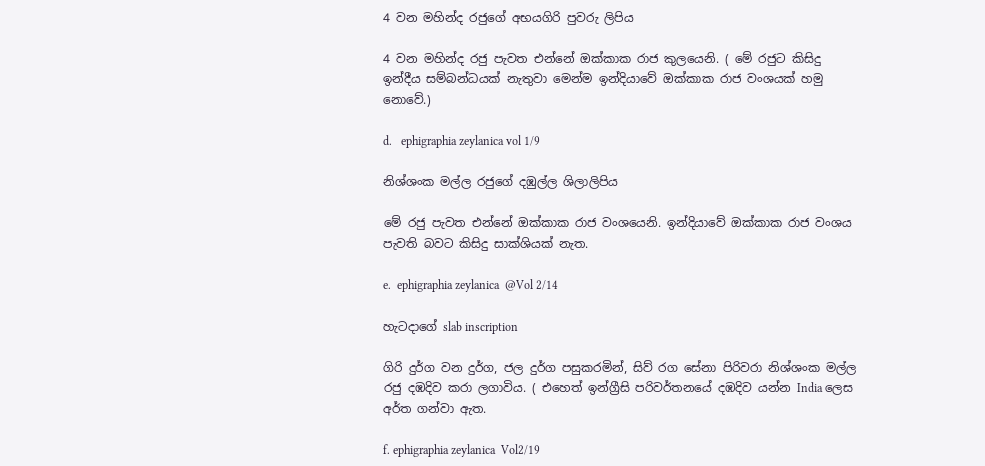4 වන මහින්ද රජුගේ අභයගිරි පුවරු ලිපිය

4 වන මහින්ද රජු පැවත එන්නේ ඔක්කාක රාජ කුලයෙනි. ( මේ රජුට කිසිදු ඉන්දීය සම්බන්ධයක් නැතුවා මෙන්ම ඉන්දියාවේ ඔක්කාක රාජ වංශයක් හමු නොවේ.)

d.   ephigraphia zeylanica vol 1/9

නිශ්ශංක මල්ල රජුගේ දඹුල්ල ශිලාලිපිය

මේ රජු පැවත එන්නේ ඔක්කාක රාජ වංශයෙනි. ඉන්දියාවේ ඔක්කාක රාජ වංශය පැවති බවට කිසිදු සාක්ශියක් නැත.

e.  ephigraphia zeylanica  @Vol 2/14

හැටදාගේ slab inscription

ගිරි දුර්ග වන දුර්ග, ජල දුර්ග පසුකරමින්, සිව්‍ රග සේනා පිරිවරා නිශ්ශංක මල්ල රජු දඹදිව කරා ලගාවිය. ( එහෙත් ඉන්ග්‍රීසි පරිවර්තනයේ දඹදිව යන්න India ලෙස අර්ත ගන්වා ඇත.

f. ephigraphia zeylanica  Vol2/19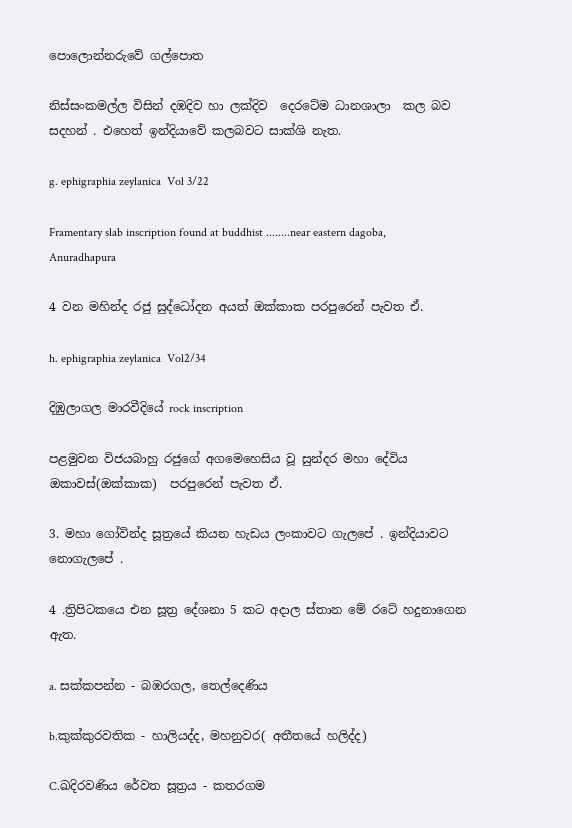පොලොන්නරුවේ ගල්පොත

නිස්සංකමල්ල විසින් දඹදිව හා ලක්දිව  දෙරටේම ධානශාලා  කල බව සදහන් . එහෙත් ඉන්දියාවේ කලබවට සාක්ශි නැත.

g. ephigraphia zeylanica  Vol 3/22

Framentary slab inscription found at buddhist ........near eastern dagoba, Anuradhapura

4 වන මහින්ද රජු සුද්ධෝදන අයත් ඔක්කාක පරපුරෙන් පැවත ඒ.

h. ephigraphia zeylanica  Vol2/34

දිඹුලාගල මාරවීදියේ rock inscription

පළමුවන විජයබාහු රජුගේ අගමෙහෙසිය වූ සුන්දර මහා දේවිය ඔකාවස්(ඔක්කාක)  පරපුරෙන් පැවත ඒ.

3. මහා ගෝවින්ද සූත්‍රයේ කියන හැඩය ලංකාවට ගැලපේ . ඉන්දියාවට නොගැලපේ .

4 .ත්‍රිපිටකයෙ එන සූත්‍ර දේශනා 5 කට අදාල ස්තාන මේ රටේ හදුනාගෙන ඇත.

a. සක්කපන්න - බඹරගල, තෙල්දෙණිය

b.කුක්කුරවතික - හාලියද්ද, මහනුවර( අතීතයේ හලිද්ද)

C.ඛදිරවණිය රේවත සූත්‍රය - කතරගම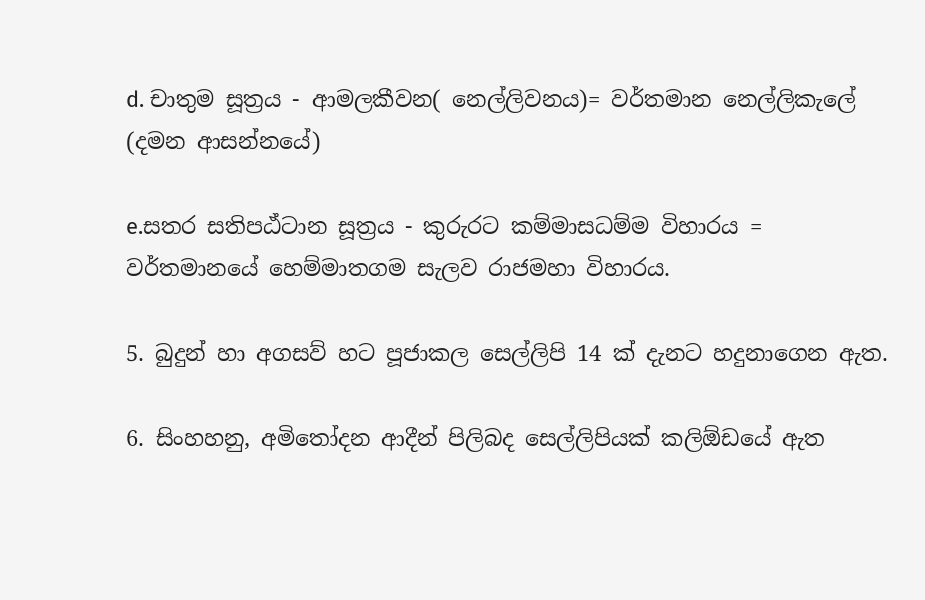d. චාතුම සූත්‍රය - ආමලකීවන( නෙල්ලිවනය)= වර්තමාන නෙල්ලිකැලේ (දමන ආසන්නයේ)

e.සතර සතිපඨ්ටාන සූත්‍රය - කුරුරට කම්මාසධම්ම විහාරය = වර්තමානයේ හෙම්මාතගම සැලව රාජමහා විහාරය.

5. බුදුන් හා අගසව් හට පූජාකල සෙල්ලිපි 14 ක් දැනට හදුනාගෙන ඇත.

6. සිංහහනු, අමිතෝදන ආදීන් පිලිබද සෙල්ලිපියක් කලිඕඩයේ ඇත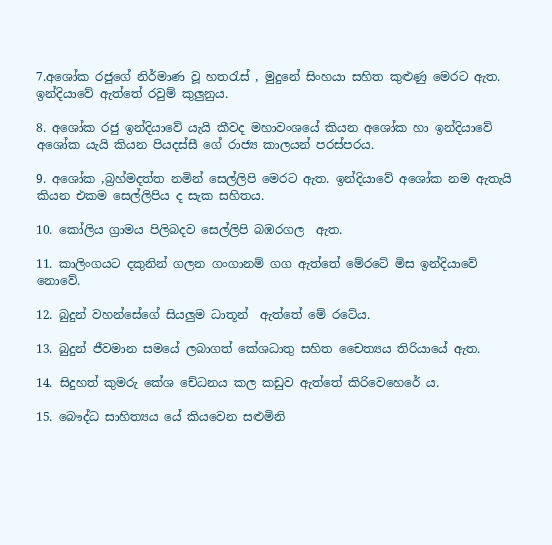7.අශෝක රජුගේ නිර්මාණ වූ හතරැස් , මුදුනේ සිංහයා සහිත කුළුණු මෙරට ඇත. ඉන්දියාවේ ඇත්තේ රවුම් කුලුනුය.

8. අශෝක රජු ඉන්දියාවේ යැයි කීවද මහාවංශයේ කියන අශෝක හා ඉන්දියාවේ අශෝක යැයි කියන පියදස්සී ගේ රාජ්‍ය කාලයන් පරස්පරය.

9. අශෝක ,බ්‍රහ්මදත්ත නමින් සෙල්ලිපි මෙරට ඇත. ඉන්දියාවේ අශෝක නම ඇතැයි කියන එකම සෙල්ලිපිය ද සැක සහිතය.

10. කෝලිය ග්‍රාමය පිලිබදව සෙල්ලිපි බඹරගල  ඇත.

11. කාලිංගයට දකුනින් ගලන ගංගානම් ගග ඇත්තේ මේරටේ මිස ඉන්දියාවේ නොවේ.

12. බුදුන් වහන්සේගේ සියලුම ධාතූන්  ඇත්තේ මේ රටේය.

13. බුදුන් ජීවමාන සමයේ ලබාගත් කේශධාතු සහිත චෛත්‍යය තිරියායේ ඇත.

14. සිදුහත් කුමරු කේශ චේධනය කල කඩුව ඇත්තේ කිරිවෙහෙරේ ය.

15. බෞද්ධ සාහිත්‍යය යේ කියවෙන සළුමිනි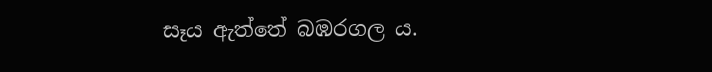සෑය ඇත්තේ බඹරගල ය.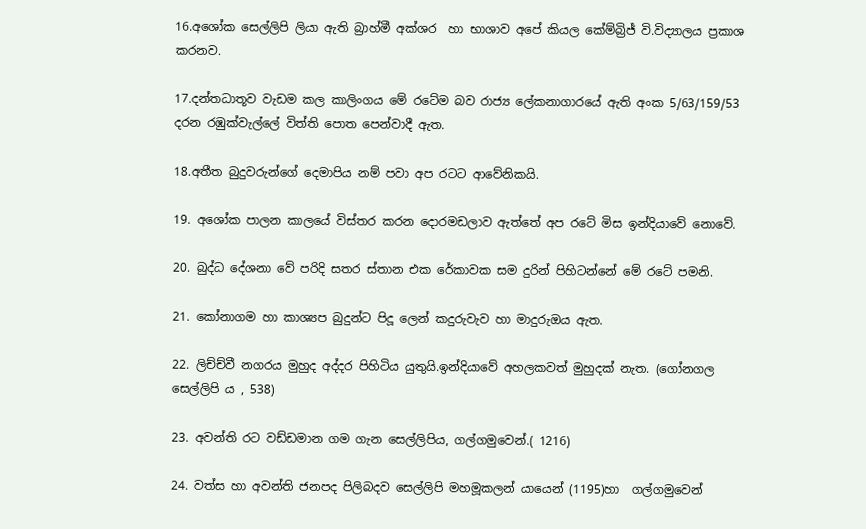16.අශෝක සෙල්ලිපි ලියා ඇති බ්‍රාහ්මී අක්ශර  හා භාශාව අපේ කියල කේම්බ්‍රිජ් වි.විද්‍යාලය ප්‍රකාශ කරනව.

17.දන්තධාතූව වැඩම කල කාලිංගය මේ රටේම බව රාජ්‍ය ලේකනාගාරයේ ඇති අංක 5/63/159/53 දරන රඹුක්වැල්ලේ විත්ති පොත පෙන්වාදී ඇත.

18.අතීත බුදුවරුන්ගේ දෙමාපිය නම් පවා අප රටට ආවේනිකයි.

19. අශෝක පාලන කාලයේ විස්තර කරන දොරමඩලාව ඇත්තේ අප රටේ මිස ඉන්දියාවේ නොවේ.

20. බුද්ධ දේශනා වේ පරිදි සතර ස්තාන එක රේකාවක සම දුරින් පිහිටන්නේ මේ රටේ පමනි.

21. කෝනාගම හා කාශ්‍යප බුදුන්ට පිදූ ලෙන් කදුරුවැව හා මාදුරුඔය ඇත.

22. ලිච්ච්වී නගරය මුහුද අද්දර පිහිටිය යුතුයි.ඉන්දියාවේ අහලකවත් මුහුදක් නැත. (ගෝනගල සෙල්ලිපි ය , 538)

23. අවන්ති රට වඩ්ඩමාන ගම ගැන සෙල්ලිපිය, ගල්ගමුවෙන්.( 1216)

24. වත්ස හා අවන්ති ජනපද පිලිබදව සෙල්ලිපි මහමූකලන් යායෙන් (1195)හා  ගල්ගමුවෙන්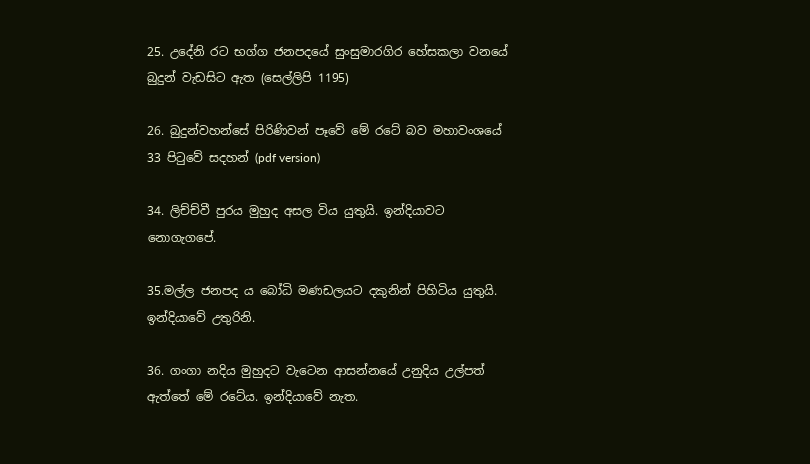25. උදේනි රට භග්ග ජනපදයේ සුංසුමාරගිර හේසකලා වනයේ බුදුන් වැඩසිට ඇත (සෙල්ලිපි 1195)

26. බුදුන්වහන්සේ පිරිණිවන් පෑවේ මේ රටේ බව මහාවංශයේ 33 පිටුවේ සදහන් (pdf version)

34. ලිච්ච්වී පුරය මුහුද අසල විය යුතුයි. ඉන්දියාවට නොගැගපේ.

35.මල්ල ජනපද ය බෝධි මණඩලයට දකුනින් පිහිටිය යුතුයි. ඉන්දියාවේ උතුරිනි.

36. ගංගා නදිය මුහුදට වැටෙන ආසන්නයේ උනුදිය උල්පත් ඇත්තේ මේ රටේය. ඉන්දියාවේ නැත.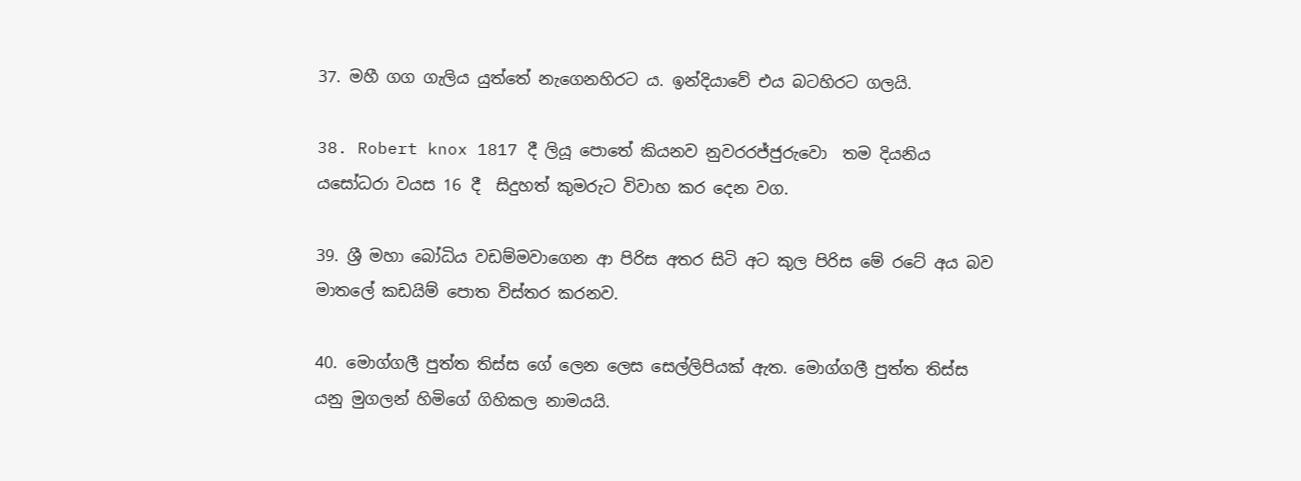37. මහී ගග ගැලිය යුත්තේ නැගෙනහිරට ය. ඉන්දියාවේ එය බටහිරට ගලයි.

38. Robert knox 1817 දී ලියූ පොතේ කියනව නුවරරජ්ජුරුවො  තම දියනිය යසෝධරා වයස 16 දී  සිදුහත් කුමරුට විවාහ කර දෙන වග.

39. ශ්‍රී මහා බෝධිය වඩම්මවාගෙන ආ පිරිස අතර සිටි අට කුල පිරිස මේ රටේ අය බව මාතලේ කඩයිම් පොත විස්තර කරනව.

40. මොග්ගලී පුත්ත තිස්ස ගේ ලෙන ලෙස සෙල්ලිපියක් ඇත. මොග්ගලී පුත්ත තිස්ස යනු මුගලන් හිමිගේ ගිහිකල නාමයයි.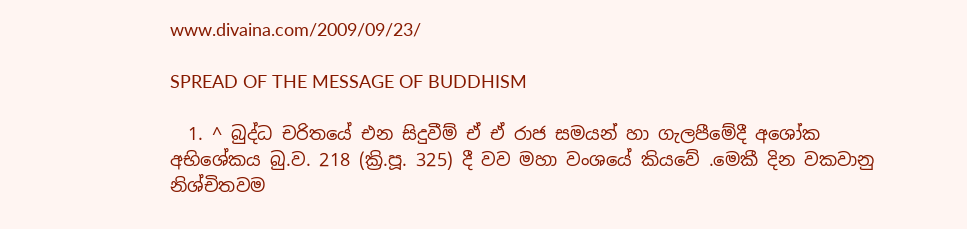www.divaina.com/2009/09/23/

SPREAD OF THE MESSAGE OF BUDDHISM

  1. ^ බුද්ධ චරිතයේ එන සිදුවීම් ඒ ඒ රාජ සමයන් හා ගැලපීමේදී අශෝක අභිශේකය බු.ව. 218 (ක්‍රි.පූ. 325) දී වව මහා වංශයේ කියවේ .මෙකී දින වකවානු නිශ්චිතවම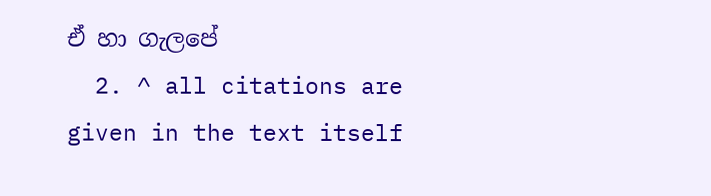ඒ හා ගැලපේ
  2. ^ all citations are given in the text itself